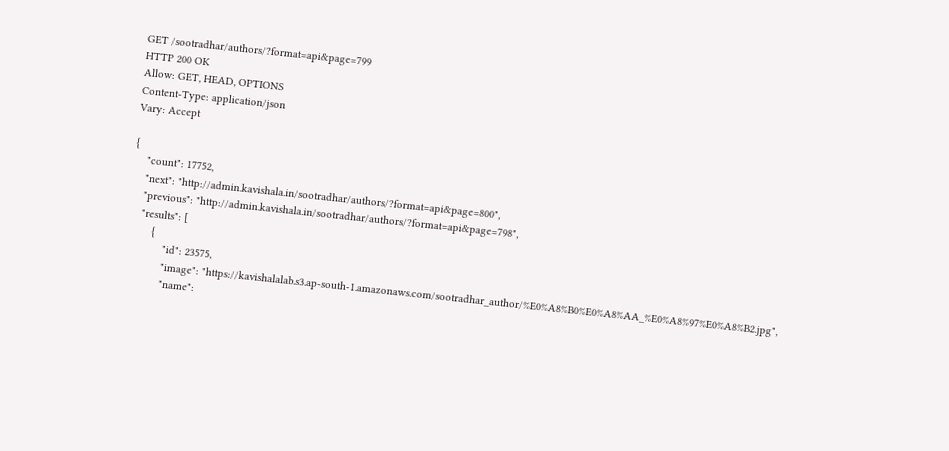GET /sootradhar/authors/?format=api&page=799
HTTP 200 OK
Allow: GET, HEAD, OPTIONS
Content-Type: application/json
Vary: Accept

{
    "count": 17752,
    "next": "http://admin.kavishala.in/sootradhar/authors/?format=api&page=800",
    "previous": "http://admin.kavishala.in/sootradhar/authors/?format=api&page=798",
    "results": [
        {
            "id": 23575,
            "image": "https://kavishalalab.s3.ap-south-1.amazonaws.com/sootradhar_author/%E0%A8%B0%E0%A8%AA_%E0%A8%97%E0%A8%B2.jpg",
            "name":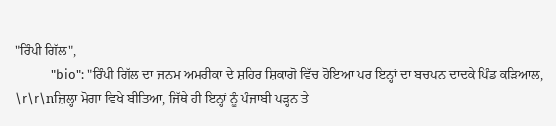"ਰਿੰਪੀ ਗਿੱਲ",
            "bio": "ਰਿੰਪੀ ਗਿੱਲ ਦਾ ਜਨਮ ਅਮਰੀਕਾ ਦੇ ਸ਼ਹਿਰ ਸ਼ਿਕਾਗੋ ਵਿੱਚ ਹੋਇਆ ਪਰ ਇਨ੍ਹਾਂ ਦਾ ਬਚਪਨ ਦਾਦਕੇ ਪਿੰਡ ਕੜਿਆਲ, \r\r\nਜ਼ਿਲ੍ਹਾ ਮੋਗਾ ਵਿਖੇ ਬੀਤਿਆ, ਜਿੱਥੇ ਹੀ ਇਨ੍ਹਾਂ ਨੂੰ ਪੰਜਾਬੀ ਪੜ੍ਹਨ ਤੇ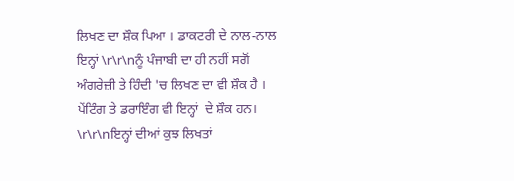ਲਿਖਣ ਦਾ ਸ਼ੌਕ ਪਿਆ । ਡਾਕਟਰੀ ਦੇ ਨਾਲ-ਨਾਲ ਇਨ੍ਹਾਂ \r\r\nਨੂੰ ਪੰਜਾਬੀ ਦਾ ਹੀ ਨਹੀਂ ਸਗੋਂ ਅੰਗਰੇਜ਼ੀ ਤੇ ਹਿੰਦੀ 'ਚ ਲਿਖਣ ਦਾ ਵੀ ਸ਼ੌਕ ਹੈ । ਪੇਂਟਿੰਗ ਤੇ ਡਰਾਇੰਗ ਵੀ ਇਨ੍ਹਾਂ  ਦੇ ਸ਼ੌਕ ਹਨ। \r\r\nਇਨ੍ਹਾਂ ਦੀਆਂ ਕੁਝ ਲਿਖਤਾਂ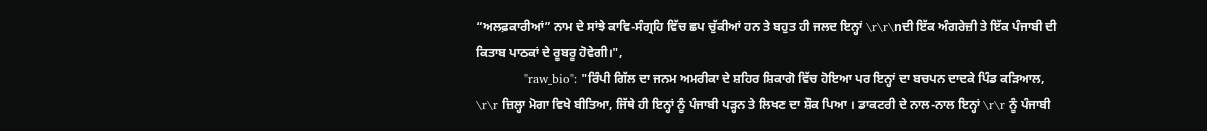“ਅਲਫ਼ਕਾਰੀਆਂ” ਨਾਮ ਦੇ ਸਾਂਝੇ ਕਾਵਿ-ਸੰਗ੍ਰਹਿ ਵਿੱਚ ਛਪ ਚੁੱਕੀਆਂ ਹਨ ਤੇ ਬਹੁਤ ਹੀ ਜਲਦ ਇਨ੍ਹਾਂ \r\r\nਦੀ ਇੱਕ ਅੰਗਰੇਜ਼ੀ ਤੇ ਇੱਕ ਪੰਜਾਬੀ ਦੀ ਕਿਤਾਬ ਪਾਠਕਾਂ ਦੇ ਰੂਬਰੂ ਹੋਵੇਗੀ।",
            "raw_bio": "ਰਿੰਪੀ ਗਿੱਲ ਦਾ ਜਨਮ ਅਮਰੀਕਾ ਦੇ ਸ਼ਹਿਰ ਸ਼ਿਕਾਗੋ ਵਿੱਚ ਹੋਇਆ ਪਰ ਇਨ੍ਹਾਂ ਦਾ ਬਚਪਨ ਦਾਦਕੇ ਪਿੰਡ ਕੜਿਆਲ, \r\r ਜ਼ਿਲ੍ਹਾ ਮੋਗਾ ਵਿਖੇ ਬੀਤਿਆ, ਜਿੱਥੇ ਹੀ ਇਨ੍ਹਾਂ ਨੂੰ ਪੰਜਾਬੀ ਪੜ੍ਹਨ ਤੇ ਲਿਖਣ ਦਾ ਸ਼ੌਕ ਪਿਆ । ਡਾਕਟਰੀ ਦੇ ਨਾਲ-ਨਾਲ ਇਨ੍ਹਾਂ \r\r ਨੂੰ ਪੰਜਾਬੀ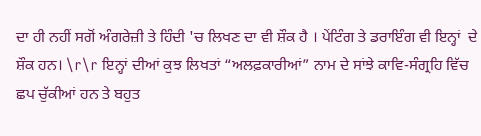ਦਾ ਹੀ ਨਹੀਂ ਸਗੋਂ ਅੰਗਰੇਜ਼ੀ ਤੇ ਹਿੰਦੀ 'ਚ ਲਿਖਣ ਦਾ ਵੀ ਸ਼ੌਕ ਹੈ । ਪੇਂਟਿੰਗ ਤੇ ਡਰਾਇੰਗ ਵੀ ਇਨ੍ਹਾਂ  ਦੇ ਸ਼ੌਕ ਹਨ। \r\r ਇਨ੍ਹਾਂ ਦੀਆਂ ਕੁਝ ਲਿਖਤਾਂ “ਅਲਫ਼ਕਾਰੀਆਂ” ਨਾਮ ਦੇ ਸਾਂਝੇ ਕਾਵਿ-ਸੰਗ੍ਰਹਿ ਵਿੱਚ ਛਪ ਚੁੱਕੀਆਂ ਹਨ ਤੇ ਬਹੁਤ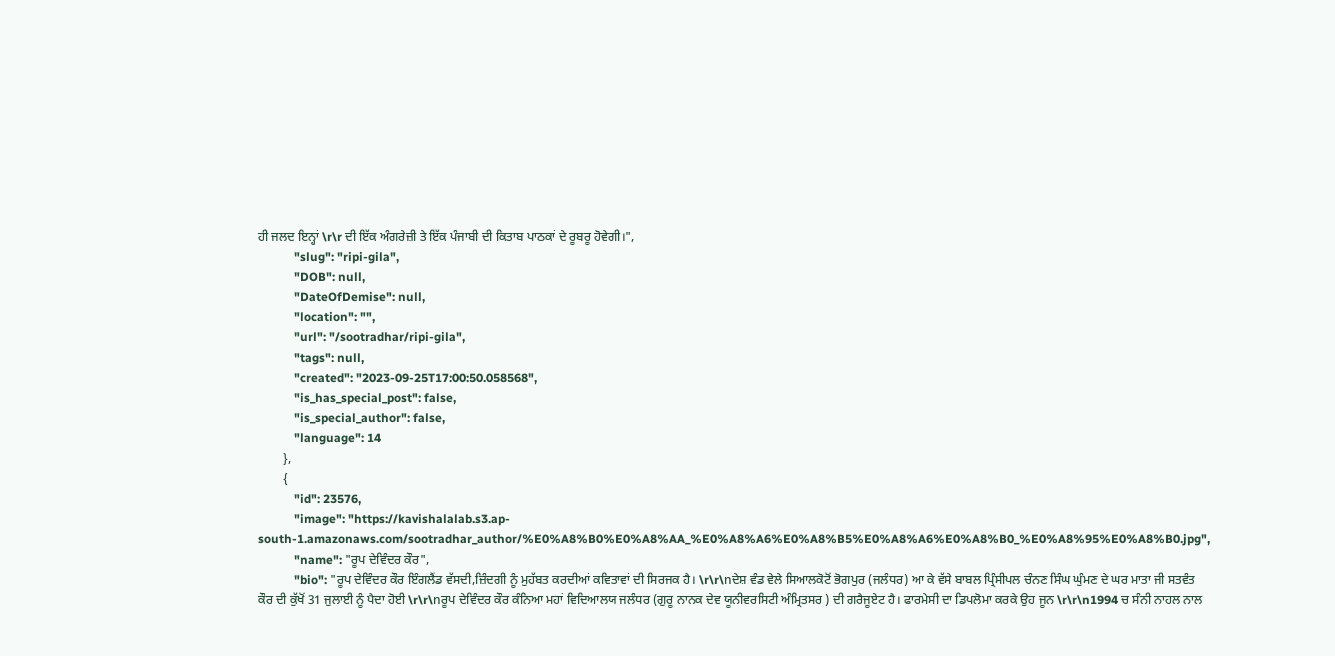ਹੀ ਜਲਦ ਇਨ੍ਹਾਂ \r\r ਦੀ ਇੱਕ ਅੰਗਰੇਜ਼ੀ ਤੇ ਇੱਕ ਪੰਜਾਬੀ ਦੀ ਕਿਤਾਬ ਪਾਠਕਾਂ ਦੇ ਰੂਬਰੂ ਹੋਵੇਗੀ।",
            "slug": "ripi-gila",
            "DOB": null,
            "DateOfDemise": null,
            "location": "",
            "url": "/sootradhar/ripi-gila",
            "tags": null,
            "created": "2023-09-25T17:00:50.058568",
            "is_has_special_post": false,
            "is_special_author": false,
            "language": 14
        },
        {
            "id": 23576,
            "image": "https://kavishalalab.s3.ap-south-1.amazonaws.com/sootradhar_author/%E0%A8%B0%E0%A8%AA_%E0%A8%A6%E0%A8%B5%E0%A8%A6%E0%A8%B0_%E0%A8%95%E0%A8%B0.jpg",
            "name": "ਰੂਪ ਦੇਵਿੰਦਰ ਕੌਰ",
            "bio": "ਰੂਪ ਦੇਵਿੰਦਰ ਕੌਰ ਇੰਗਲੈਂਡ ਵੱਸਦੀ,ਜ਼ਿੰਦਗੀ ਨੂੰ ਮੁਹੱਬਤ ਕਰਦੀਆਂ ਕਵਿਤਾਵਾਂ ਦੀ ਸਿਰਜਕ ਹੈ। \r\r\nਦੇਸ਼ ਵੰਡ ਵੇਲੇ ਸਿਆਲਕੋਟੋਂ ਭੋਗਪੁਰ (ਜਲੰਧਰ) ਆ ਕੇ ਵੱਸੇ ਬਾਬਲ ਪ੍ਰਿੰਸੀਪਲ ਚੰਨਣ ਸਿੰਘ ਘੁੰਮਣ ਦੇ ਘਰ ਮਾਤਾ ਜੀ ਸਤਵੰਤ ਕੌਰ ਦੀ ਕੁੱਖੋਂ 31 ਜੁਲਾਈ ਨੂੰ ਪੈਦਾ ਹੋਈ \r\r\nਰੂਪ ਦੇਵਿੰਦਰ ਕੌਰ ਕੰਨਿਆ ਮਹਾਂ ਵਿਦਿਆਲਯ ਜਲੰਧਰ (ਗੁਰੂ ਨਾਨਕ ਦੇਵ ਯੂਨੀਵਰਸਿਟੀ ਅੰਮ੍ਰਿਤਸਰ ) ਦੀ ਗਰੈਜੂਏਟ ਹੈ। ਫਾਰਮੇਸੀ ਦਾ ਡਿਪਲੋਮਾ ਕਰਕੇ ਉਹ ਜੂਨ \r\r\n1994 ਚ ਸੰਨੀ ਨਾਹਲ ਨਾਲ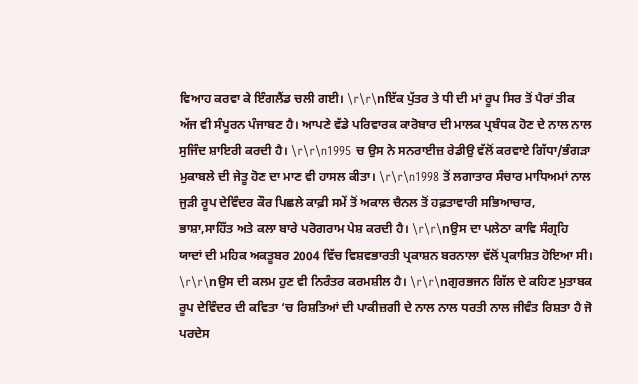ਵਿਆਹ ਕਰਵਾ ਕੇ ਇੰਗਲੈਂਡ ਚਲੀ ਗਈ। \r\r\nਇੱਕ ਪੁੱਤਰ ਤੇ ਧੀ ਦੀ ਮਾਂ ਰੂਪ ਸਿਰ ਤੋਂ ਪੈਰਾਂ ਤੀਕ ਅੱਜ ਵੀ ਸੰਪੂਰਨ ਪੰਜਾਬਣ ਹੈ। ਆਪਣੇ ਵੱਡੇ ਪਰਿਵਾਰਕ ਕਾਰੋਬਾਰ ਦੀ ਮਾਲਕ ਪ੍ਰਬੰਧਕ ਹੋਣ ਦੇ ਨਾਲ ਨਾਲ ਸੁਜਿੰਦ ਸ਼ਾਇਰੀ ਕਰਦੀ ਹੈ। \r\r\n1995 ਚ ਉਸ ਨੇ ਸਨਰਾਈਜ਼ ਰੇਡੀਉ ਵੱਲੋਂ ਕਰਵਾਏ ਗਿੱਧਾ/ਭੰਗੜਾ ਮੁਕਾਬਲੇ ਦੀ ਜੇਤੂ ਹੋਣ ਦਾ ਮਾਣ ਵੀ ਹਾਸਲ ਕੀਤਾ। \r\r\n1998 ਤੋਂ ਲਗਾਤਾਰ ਸੰਚਾਰ ਮਾਧਿਅਮਾਂ ਨਾਲ ਜੁੜੀ ਰੂਪ ਦੇਵਿੰਦਰ ਕੌਰ ਪਿਛਲੇ ਕਾਫ਼ੀ ਸਮੇਂ ਤੋਂ ਅਕਾਲ ਚੈਨਲ ਤੋਂ ਹਫ਼ਤਾਵਾਰੀ ਸਭਿਆਚਾਰ, ਭਾਸ਼ਾ,ਸਾਹਿੱਤ ਅਤੇ ਕਲਾ ਬਾਰੇ ਪਰੋਗਰਾਮ ਪੇਸ਼ ਕਰਦੀ ਹੈ। \r\r\nਉਸ ਦਾ ਪਲੇਠਾ ਕਾਵਿ ਸੰਗ੍ਰਹਿ ਯਾਦਾਂ ਦੀ ਮਹਿਕ ਅਕਤੂਬਰ 2004 ਵਿੱਚ ਵਿਸ਼ਵਭਾਰਤੀ ਪ੍ਰਕਾਸ਼ਨ ਬਰਨਾਲਾ ਵੱਲੋਂ ਪ੍ਰਕਾਸ਼ਿਤ ਹੋਇਆ ਸੀ। \r\r\nਉਸ ਦੀ ਕਲਮ ਹੁਣ ਵੀ ਨਿਰੰਤਰ ਕਰਮਸ਼ੀਲ ਹੈ। \r\r\nਗੁਰਭਜਨ ਗਿੱਲ ਦੇ ਕਹਿਣ ਮੁਤਾਬਕ ਰੂਪ ਦੇਵਿੰਦਰ ਦੀ ਕਵਿਤਾ ‘ਚ ਰਿਸ਼ਤਿਆਂ ਦੀ ਪਾਕੀਜ਼ਗੀ ਦੇ ਨਾਲ ਨਾਲ ਧਰਤੀ ਨਾਲ ਜੀਵੰਤ ਰਿਸ਼ਤਾ ਹੈ ਜੋ ਪਰਦੇਸ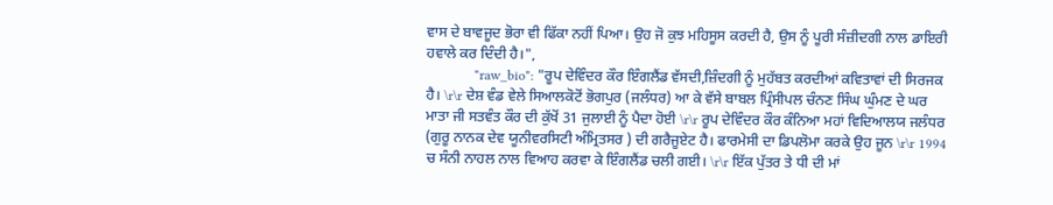ਵਾਸ ਦੇ ਬਾਵਜੂਦ ਭੋਰਾ ਵੀ ਫਿੱਕਾ ਨਹੀਂ ਪਿਆ। ਉਹ ਜੋ ਕੁਝ ਮਹਿਸੂਸ ਕਰਦੀ ਹੈ, ਉਸ ਨੂੰ ਪੂਰੀ ਸੰਜ਼ੀਦਗੀ ਨਾਲ ਡਾਇਰੀ ਹਵਾਲੇ ਕਰ ਦਿੰਦੀ ਹੈ।",
            "raw_bio": "ਰੂਪ ਦੇਵਿੰਦਰ ਕੌਰ ਇੰਗਲੈਂਡ ਵੱਸਦੀ,ਜ਼ਿੰਦਗੀ ਨੂੰ ਮੁਹੱਬਤ ਕਰਦੀਆਂ ਕਵਿਤਾਵਾਂ ਦੀ ਸਿਰਜਕ ਹੈ। \r\r ਦੇਸ਼ ਵੰਡ ਵੇਲੇ ਸਿਆਲਕੋਟੋਂ ਭੋਗਪੁਰ (ਜਲੰਧਰ) ਆ ਕੇ ਵੱਸੇ ਬਾਬਲ ਪ੍ਰਿੰਸੀਪਲ ਚੰਨਣ ਸਿੰਘ ਘੁੰਮਣ ਦੇ ਘਰ ਮਾਤਾ ਜੀ ਸਤਵੰਤ ਕੌਰ ਦੀ ਕੁੱਖੋਂ 31 ਜੁਲਾਈ ਨੂੰ ਪੈਦਾ ਹੋਈ \r\r ਰੂਪ ਦੇਵਿੰਦਰ ਕੌਰ ਕੰਨਿਆ ਮਹਾਂ ਵਿਦਿਆਲਯ ਜਲੰਧਰ (ਗੁਰੂ ਨਾਨਕ ਦੇਵ ਯੂਨੀਵਰਸਿਟੀ ਅੰਮ੍ਰਿਤਸਰ ) ਦੀ ਗਰੈਜੂਏਟ ਹੈ। ਫਾਰਮੇਸੀ ਦਾ ਡਿਪਲੋਮਾ ਕਰਕੇ ਉਹ ਜੂਨ \r\r 1994 ਚ ਸੰਨੀ ਨਾਹਲ ਨਾਲ ਵਿਆਹ ਕਰਵਾ ਕੇ ਇੰਗਲੈਂਡ ਚਲੀ ਗਈ। \r\r ਇੱਕ ਪੁੱਤਰ ਤੇ ਧੀ ਦੀ ਮਾਂ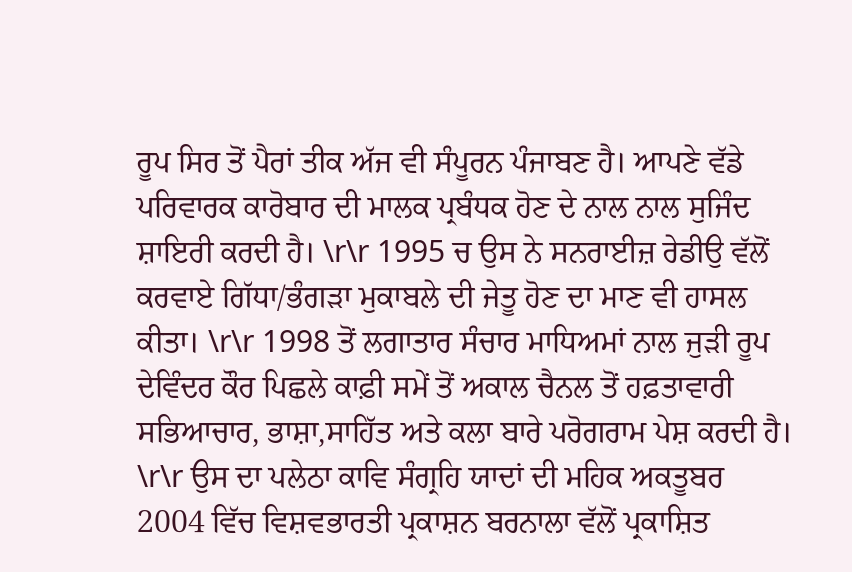ਰੂਪ ਸਿਰ ਤੋਂ ਪੈਰਾਂ ਤੀਕ ਅੱਜ ਵੀ ਸੰਪੂਰਨ ਪੰਜਾਬਣ ਹੈ। ਆਪਣੇ ਵੱਡੇ ਪਰਿਵਾਰਕ ਕਾਰੋਬਾਰ ਦੀ ਮਾਲਕ ਪ੍ਰਬੰਧਕ ਹੋਣ ਦੇ ਨਾਲ ਨਾਲ ਸੁਜਿੰਦ ਸ਼ਾਇਰੀ ਕਰਦੀ ਹੈ। \r\r 1995 ਚ ਉਸ ਨੇ ਸਨਰਾਈਜ਼ ਰੇਡੀਉ ਵੱਲੋਂ ਕਰਵਾਏ ਗਿੱਧਾ/ਭੰਗੜਾ ਮੁਕਾਬਲੇ ਦੀ ਜੇਤੂ ਹੋਣ ਦਾ ਮਾਣ ਵੀ ਹਾਸਲ ਕੀਤਾ। \r\r 1998 ਤੋਂ ਲਗਾਤਾਰ ਸੰਚਾਰ ਮਾਧਿਅਮਾਂ ਨਾਲ ਜੁੜੀ ਰੂਪ ਦੇਵਿੰਦਰ ਕੌਰ ਪਿਛਲੇ ਕਾਫ਼ੀ ਸਮੇਂ ਤੋਂ ਅਕਾਲ ਚੈਨਲ ਤੋਂ ਹਫ਼ਤਾਵਾਰੀ ਸਭਿਆਚਾਰ, ਭਾਸ਼ਾ,ਸਾਹਿੱਤ ਅਤੇ ਕਲਾ ਬਾਰੇ ਪਰੋਗਰਾਮ ਪੇਸ਼ ਕਰਦੀ ਹੈ। \r\r ਉਸ ਦਾ ਪਲੇਠਾ ਕਾਵਿ ਸੰਗ੍ਰਹਿ ਯਾਦਾਂ ਦੀ ਮਹਿਕ ਅਕਤੂਬਰ 2004 ਵਿੱਚ ਵਿਸ਼ਵਭਾਰਤੀ ਪ੍ਰਕਾਸ਼ਨ ਬਰਨਾਲਾ ਵੱਲੋਂ ਪ੍ਰਕਾਸ਼ਿਤ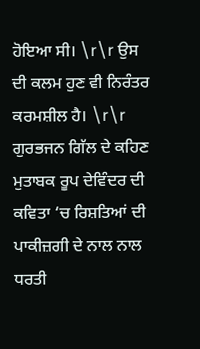ਹੋਇਆ ਸੀ। \r\r ਉਸ ਦੀ ਕਲਮ ਹੁਣ ਵੀ ਨਿਰੰਤਰ ਕਰਮਸ਼ੀਲ ਹੈ। \r\r ਗੁਰਭਜਨ ਗਿੱਲ ਦੇ ਕਹਿਣ ਮੁਤਾਬਕ ਰੂਪ ਦੇਵਿੰਦਰ ਦੀ ਕਵਿਤਾ ‘ਚ ਰਿਸ਼ਤਿਆਂ ਦੀ ਪਾਕੀਜ਼ਗੀ ਦੇ ਨਾਲ ਨਾਲ ਧਰਤੀ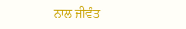ਨਾਲ ਜੀਵੰਤ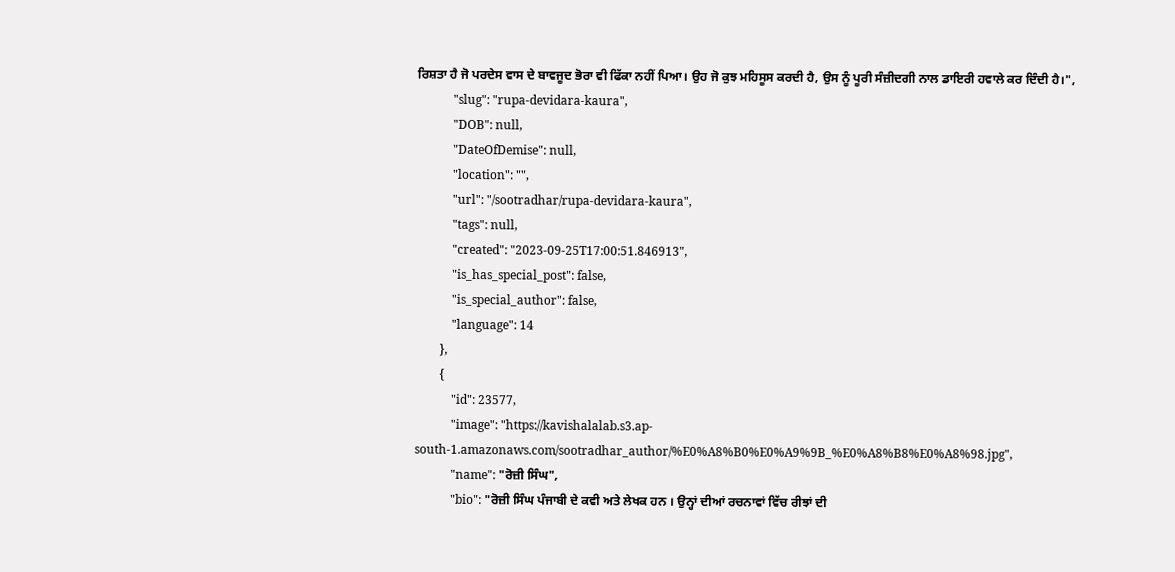ਰਿਸ਼ਤਾ ਹੈ ਜੋ ਪਰਦੇਸ ਵਾਸ ਦੇ ਬਾਵਜੂਦ ਭੋਰਾ ਵੀ ਫਿੱਕਾ ਨਹੀਂ ਪਿਆ। ਉਹ ਜੋ ਕੁਝ ਮਹਿਸੂਸ ਕਰਦੀ ਹੈ, ਉਸ ਨੂੰ ਪੂਰੀ ਸੰਜ਼ੀਦਗੀ ਨਾਲ ਡਾਇਰੀ ਹਵਾਲੇ ਕਰ ਦਿੰਦੀ ਹੈ।",
            "slug": "rupa-devidara-kaura",
            "DOB": null,
            "DateOfDemise": null,
            "location": "",
            "url": "/sootradhar/rupa-devidara-kaura",
            "tags": null,
            "created": "2023-09-25T17:00:51.846913",
            "is_has_special_post": false,
            "is_special_author": false,
            "language": 14
        },
        {
            "id": 23577,
            "image": "https://kavishalalab.s3.ap-south-1.amazonaws.com/sootradhar_author/%E0%A8%B0%E0%A9%9B_%E0%A8%B8%E0%A8%98.jpg",
            "name": "ਰੋਜ਼ੀ ਸਿੰਘ",
            "bio": "ਰੋਜ਼ੀ ਸਿੰਘ ਪੰਜਾਬੀ ਦੇ ਕਵੀ ਅਤੇ ਲੇਖਕ ਹਨ । ਉਨ੍ਹਾਂ ਦੀਆਂ ਰਚਨਾਵਾਂ ਵਿੱਚ ਰੀਝਾਂ ਦੀ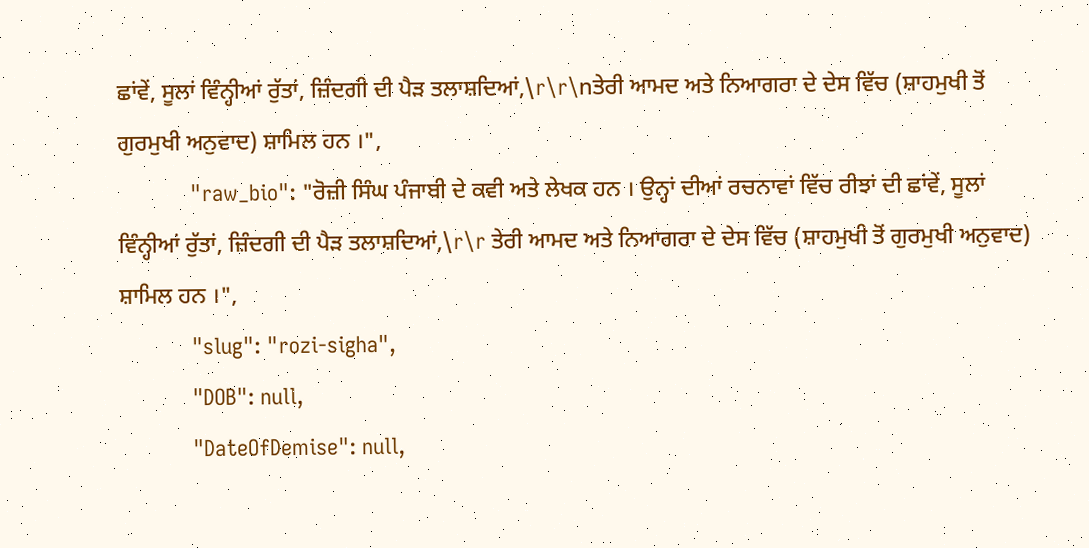ਛਾਂਵੇਂ, ਸੂਲਾਂ ਵਿੰਨ੍ਹੀਆਂ ਰੁੱਤਾਂ, ਜ਼ਿੰਦਗੀ ਦੀ ਪੈੜ ਤਲਾਸ਼ਦਿਆਂ,\r\r\nਤੇਰੀ ਆਮਦ ਅਤੇ ਨਿਆਗਰਾ ਦੇ ਦੇਸ ਵਿੱਚ (ਸ਼ਾਹਮੁਖੀ ਤੋਂ ਗੁਰਮੁਖੀ ਅਨੁਵਾਦ) ਸ਼ਾਮਿਲ ਹਨ ।",
            "raw_bio": "ਰੋਜ਼ੀ ਸਿੰਘ ਪੰਜਾਬੀ ਦੇ ਕਵੀ ਅਤੇ ਲੇਖਕ ਹਨ । ਉਨ੍ਹਾਂ ਦੀਆਂ ਰਚਨਾਵਾਂ ਵਿੱਚ ਰੀਝਾਂ ਦੀ ਛਾਂਵੇਂ, ਸੂਲਾਂ ਵਿੰਨ੍ਹੀਆਂ ਰੁੱਤਾਂ, ਜ਼ਿੰਦਗੀ ਦੀ ਪੈੜ ਤਲਾਸ਼ਦਿਆਂ,\r\r ਤੇਰੀ ਆਮਦ ਅਤੇ ਨਿਆਗਰਾ ਦੇ ਦੇਸ ਵਿੱਚ (ਸ਼ਾਹਮੁਖੀ ਤੋਂ ਗੁਰਮੁਖੀ ਅਨੁਵਾਦ) ਸ਼ਾਮਿਲ ਹਨ ।",
            "slug": "rozi-sigha",
            "DOB": null,
            "DateOfDemise": null,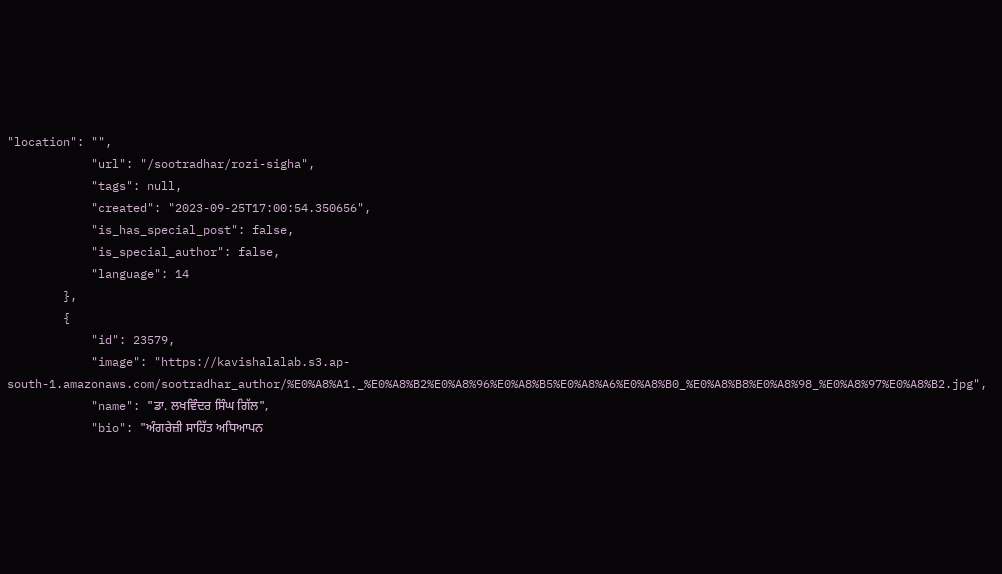"location": "",
            "url": "/sootradhar/rozi-sigha",
            "tags": null,
            "created": "2023-09-25T17:00:54.350656",
            "is_has_special_post": false,
            "is_special_author": false,
            "language": 14
        },
        {
            "id": 23579,
            "image": "https://kavishalalab.s3.ap-south-1.amazonaws.com/sootradhar_author/%E0%A8%A1._%E0%A8%B2%E0%A8%96%E0%A8%B5%E0%A8%A6%E0%A8%B0_%E0%A8%B8%E0%A8%98_%E0%A8%97%E0%A8%B2.jpg",
            "name": "ਡਾ. ਲਖਵਿੰਦਰ ਸਿੰਘ ਗਿੱਲ",
            "bio": "ਅੰਗਰੇਜ਼ੀ ਸਾਹਿੱਤ ਅਧਿਆਪਨ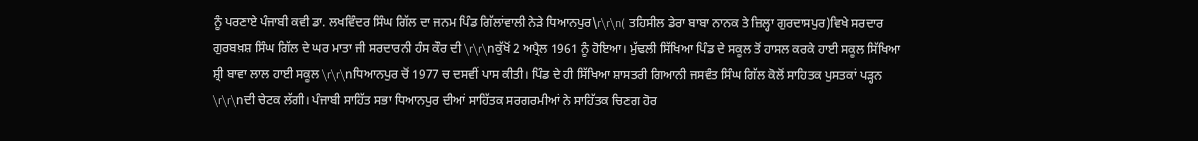ਨੂੰ ਪਰਣਾਏ ਪੰਜਾਬੀ ਕਵੀ ਡਾ. ਲਖਵਿੰਦਰ ਸਿੰਘ ਗਿੱਲ ਦਾ ਜਨਮ ਪਿੰਡ ਗਿੱਲਾਂਵਾਲੀ ਨੇੜੇ ਧਿਆਨਪੁਰ\r\r\n( ਤਹਿਸੀਲ ਡੇਰਾ ਬਾਬਾ ਨਾਨਕ ਤੇ ਜ਼ਿਲ੍ਹਾ ਗੁਰਦਾਸਪੁਰ)ਵਿਖੇ ਸਰਦਾਰ ਗੁਰਬਖ਼ਸ਼ ਸਿੰਘ ਗਿੱਲ ਦੇ ਘਰ ਮਾਤਾ ਜੀ ਸਰਦਾਰਨੀ ਹੰਸ ਕੌਰ ਦੀ \r\r\nਕੁੱਖੋਂ 2 ਅਪ੍ਰੈਲ 1961 ਨੂੰ ਹੋਇਆ। ਮੁੱਢਲੀ ਸਿੱਖਿਆ ਪਿੰਡ ਦੇ ਸਕੂਲ ਤੋਂ ਹਾਸਲ ਕਰਕੇ ਹਾਈ ਸਕੂਲ ਸਿੱਖਿਆ ਸ਼੍ਰੀ ਬਾਵਾ ਲਾਲ ਹਾਈ ਸਕੂਲ \r\r\nਧਿਆਨਪੁਰ ਚੋਂ 1977 ਚ ਦਸਵੀਂ ਪਾਸ ਕੀਤੀ। ਪਿੰਡ ਦੇ ਹੀ ਸਿੱਖਿਆ ਸ਼ਾਸਤਰੀ ਗਿਆਨੀ ਜਸਵੰਤ ਸਿੰਘ ਗਿੱਲ ਕੋਲੋਂ ਸਾਹਿਤਕ ਪੁਸਤਕਾਂ ਪੜ੍ਹਨ  \r\r\nਦੀ ਚੇਟਕ ਲੱਗੀ। ਪੰਜਾਬੀ ਸਾਹਿੱਤ ਸਭਾ ਧਿਆਨਪੁਰ ਦੀਆਂ ਸਾਹਿੱਤਕ ਸਰਗਰਮੀਆਂ ਨੇ ਸਾਹਿੱਤਕ ਚਿਣਗ ਹੋਰ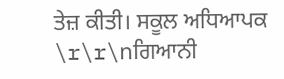ਤੇਜ਼ ਕੀਤੀ। ਸਕੂਲ ਅਧਿਆਪਕ \r\r\nਗਿਆਨੀ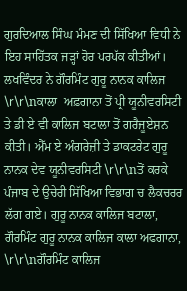ਗੁਰਦਿਆਲ ਸਿੰਘ ਮੰਮਣ ਦੀ ਸਿੱਖਿਆ ਵਿਧੀ ਨੇ ਇਹ ਸਾਹਿੱਤਕ ਜੜ੍ਹਾਂ ਹੋਰ ਪਰਪੱਕ ਕੀਤੀਆਂ। ਲਖਵਿੰਦਰ ਨੇ ਗੌਰਮਿੰਟ ਗੁਰੂ ਨਾਨਕ ਕਾਲਿਜ \r\r\nਕਾਲਾ  ਅਫ਼ਗਾਨਾ ਤੋਂ ਪ੍ਰੀ ਯੂਨੀਵਰਸਿਟੀ ਤੇ ਡੀ ਏ ਵੀ ਕਾਲਿਜ ਬਟਾਲਾ ਤੋਂ ਗਰੈਜੂਏਸ਼ਨ ਕੀਤੀ। ਐੱਮ ਏ ਅੰਗਰੇਜ਼ੀ ਤੇ ਡਾਕਟਰੇਟ ਗੁਰੂ ਨਾਨਕ ਦੇਵ ਯੂਨੀਵਰਸਿਟੀ \r\r\nਤੋਂ ਕਰਕੇ ਪੰਜਾਬ ਦੇ ਉਚੇਰੀ ਸਿੱਖਿਆ ਵਿਭਾਗ ਚ ਲੈਕਚਰਰ ਲੱਗ ਗਏ। ਗੁਰੂ ਨਾਨਕ ਕਾਲਿਜ ਬਟਾਲਾ, ਗੌਰਮਿੰਟ ਗੁਰੂ ਨਾਨਕ ਕਾਲਿਜ ਕਾਲਾ ਅਫਗਾਨਾ, \r\r\nਗੌਰਮਿੰਟ ਕਾਲਿਜ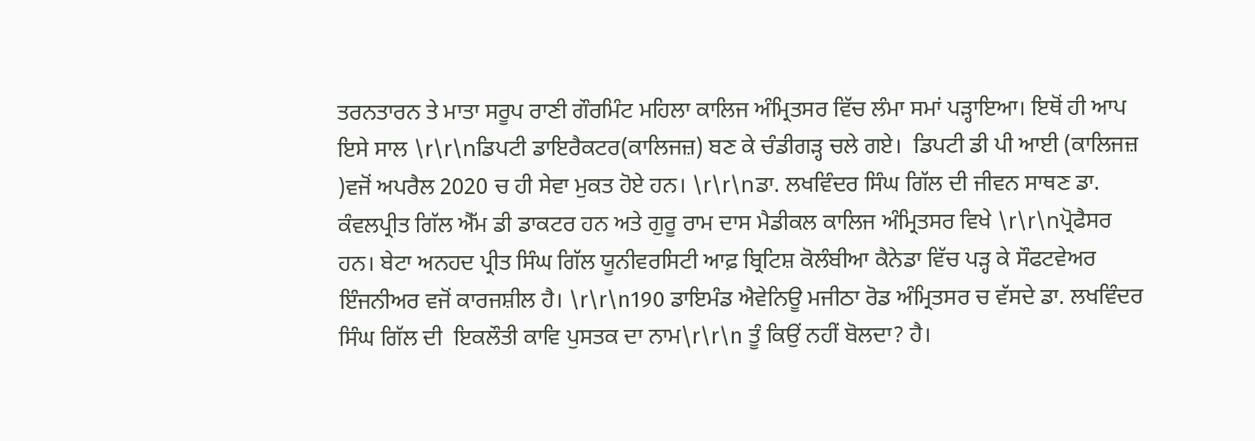ਤਰਨਤਾਰਨ ਤੇ ਮਾਤਾ ਸਰੂਪ ਰਾਣੀ ਗੌਰਮਿੰਟ ਮਹਿਲਾ ਕਾਲਿਜ ਅੰਮ੍ਰਿਤਸਰ ਵਿੱਚ ਲੰਮਾ ਸਮਾਂ ਪੜ੍ਹਾਇਆ। ਇਥੋਂ ਹੀ ਆਪ ਇਸੇ ਸਾਲ \r\r\nਡਿਪਟੀ ਡਾਇਰੈਕਟਰ(ਕਾਲਿਜਜ਼) ਬਣ ਕੇ ਚੰਡੀਗੜ੍ਹ ਚਲੇ ਗਏ।  ਡਿਪਟੀ ਡੀ ਪੀ ਆਈ (ਕਾਲਿਜਜ਼ )ਵਜੋਂ ਅਪਰੈਲ 2020 ਚ ਹੀ ਸੇਵਾ ਮੁਕਤ ਹੋਏ ਹਨ। \r\r\nਡਾ. ਲਖਵਿੰਦਰ ਸਿੰਘ ਗਿੱਲ ਦੀ ਜੀਵਨ ਸਾਥਣ ਡਾ. ਕੰਵਲਪ੍ਰੀਤ ਗਿੱਲ ਐੱਮ ਡੀ ਡਾਕਟਰ ਹਨ ਅਤੇ ਗੁਰੂ ਰਾਮ ਦਾਸ ਮੈਡੀਕਲ ਕਾਲਿਜ ਅੰਮ੍ਰਿਤਸਰ ਵਿਖੇ \r\r\nਪ੍ਰੋਫੈਸਰ ਹਨ। ਬੇਟਾ ਅਨਹਦ ਪ੍ਰੀਤ ਸਿੰਘ ਗਿੱਲ ਯੂਨੀਵਰਸਿਟੀ ਆਫ਼ ਬ੍ਰਿਟਿਸ਼ ਕੋਲੰਬੀਆ ਕੈਨੇਡਾ ਵਿੱਚ ਪੜ੍ਹ ਕੇ ਸੌਫਟਵੇਅਰ ਇੰਜਨੀਅਰ ਵਜੋਂ ਕਾਰਜਸ਼ੀਲ ਹੈ। \r\r\n190 ਡਾਇਮੰਡ ਐਵੇਨਿਊ ਮਜੀਠਾ ਰੋਡ ਅੰਮ੍ਰਿਤਸਰ ਚ ਵੱਸਦੇ ਡਾ. ਲਖਵਿੰਦਰ ਸਿੰਘ ਗਿੱਲ ਦੀ  ਇਕਲੌਤੀ ਕਾਵਿ ਪੁਸਤਕ ਦਾ ਨਾਮ\r\r\n ਤੂੰ ਕਿਉਂ ਨਹੀਂ ਬੋਲਦਾ? ਹੈ।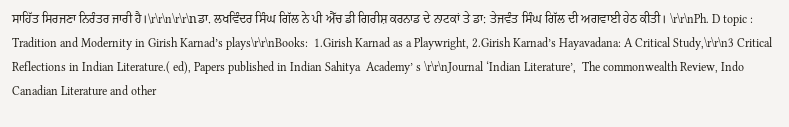ਸਾਹਿੱਤ ਸਿਰਜਣਾ ਨਿਰੰਤਰ ਜਾਰੀ ਹੈ।\r\r\n\r\r\nਡਾ. ਲਖਵਿੰਦਰ ਸਿੰਘ ਗਿੱਲ ਨੇ ਪੀ ਐੱਚ ਡੀ ਗਿਰੀਸ਼ ਕਰਨਾਡ ਦੇ ਨਾਟਕਾਂ ਤੇ ਡਾ: ਤੇਜਵੰਤ ਸਿੰਘ ਗਿੱਲ ਦੀ ਅਗਵਾਈ ਹੇਠ ਕੀਤੀ। \r\r\nPh. D topic : Tradition and Modernity in Girish Karnad’s plays\r\r\nBooks:  1.Girish Karnad as a Playwright, 2.Girish Karnad’s Hayavadana: A Critical Study,\r\r\n3 Critical Reflections in Indian Literature.( ed), Papers published in Indian Sahitya  Academy’ s \r\r\nJournal ‘Indian Literature’,  The commonwealth Review, Indo Canadian Literature and other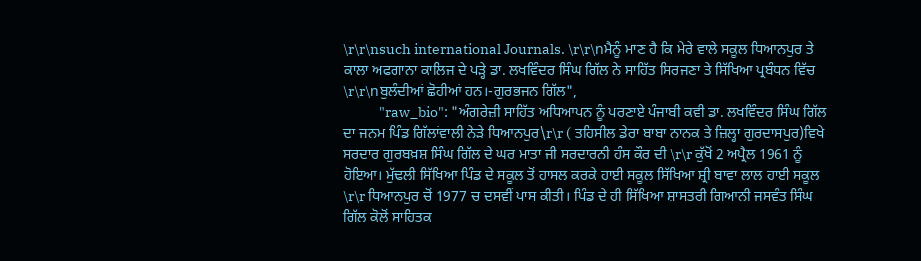\r\r\nsuch international Journals. \r\r\nਮੈਨੂੰ ਮਾਣ ਹੈ ਕਿ ਮੇਰੇ ਵਾਲੇ ਸਕੂਲ ਧਿਆਨਪੁਰ ਤੇ ਕਾਲਾ ਅਫਗਾਨਾ ਕਾਲਿਜ ਦੇ ਪੜ੍ਹੇ ਡਾ. ਲਖਵਿੰਦਰ ਸਿੰਘ ਗਿੱਲ ਨੇ ਸਾਹਿੱਤ ਸਿਰਜਣਾ ਤੇ ਸਿੱਖਿਆ ਪ੍ਰਬੰਧਨ ਵਿੱਚ \r\r\nਬੁਲੰਦੀਆਂ ਛੋਹੀਆਂ ਹਨ।-ਗੁਰਭਜਨ ਗਿੱਲ",
            "raw_bio": "ਅੰਗਰੇਜ਼ੀ ਸਾਹਿੱਤ ਅਧਿਆਪਨ ਨੂੰ ਪਰਣਾਏ ਪੰਜਾਬੀ ਕਵੀ ਡਾ. ਲਖਵਿੰਦਰ ਸਿੰਘ ਗਿੱਲ ਦਾ ਜਨਮ ਪਿੰਡ ਗਿੱਲਾਂਵਾਲੀ ਨੇੜੇ ਧਿਆਨਪੁਰ\r\r ( ਤਹਿਸੀਲ ਡੇਰਾ ਬਾਬਾ ਨਾਨਕ ਤੇ ਜ਼ਿਲ੍ਹਾ ਗੁਰਦਾਸਪੁਰ)ਵਿਖੇ ਸਰਦਾਰ ਗੁਰਬਖ਼ਸ਼ ਸਿੰਘ ਗਿੱਲ ਦੇ ਘਰ ਮਾਤਾ ਜੀ ਸਰਦਾਰਨੀ ਹੰਸ ਕੌਰ ਦੀ \r\r ਕੁੱਖੋਂ 2 ਅਪ੍ਰੈਲ 1961 ਨੂੰ ਹੋਇਆ। ਮੁੱਢਲੀ ਸਿੱਖਿਆ ਪਿੰਡ ਦੇ ਸਕੂਲ ਤੋਂ ਹਾਸਲ ਕਰਕੇ ਹਾਈ ਸਕੂਲ ਸਿੱਖਿਆ ਸ਼੍ਰੀ ਬਾਵਾ ਲਾਲ ਹਾਈ ਸਕੂਲ \r\r ਧਿਆਨਪੁਰ ਚੋਂ 1977 ਚ ਦਸਵੀਂ ਪਾਸ ਕੀਤੀ। ਪਿੰਡ ਦੇ ਹੀ ਸਿੱਖਿਆ ਸ਼ਾਸਤਰੀ ਗਿਆਨੀ ਜਸਵੰਤ ਸਿੰਘ ਗਿੱਲ ਕੋਲੋਂ ਸਾਹਿਤਕ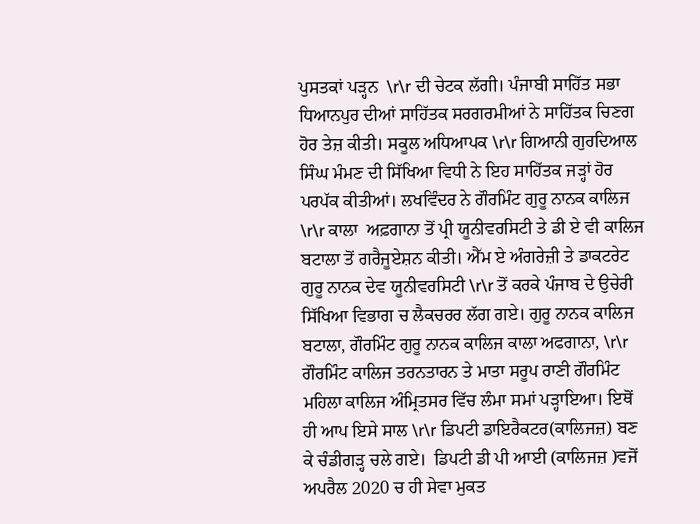ਪੁਸਤਕਾਂ ਪੜ੍ਹਨ  \r\r ਦੀ ਚੇਟਕ ਲੱਗੀ। ਪੰਜਾਬੀ ਸਾਹਿੱਤ ਸਭਾ ਧਿਆਨਪੁਰ ਦੀਆਂ ਸਾਹਿੱਤਕ ਸਰਗਰਮੀਆਂ ਨੇ ਸਾਹਿੱਤਕ ਚਿਣਗ ਹੋਰ ਤੇਜ਼ ਕੀਤੀ। ਸਕੂਲ ਅਧਿਆਪਕ \r\r ਗਿਆਨੀ ਗੁਰਦਿਆਲ ਸਿੰਘ ਮੰਮਣ ਦੀ ਸਿੱਖਿਆ ਵਿਧੀ ਨੇ ਇਹ ਸਾਹਿੱਤਕ ਜੜ੍ਹਾਂ ਹੋਰ ਪਰਪੱਕ ਕੀਤੀਆਂ। ਲਖਵਿੰਦਰ ਨੇ ਗੌਰਮਿੰਟ ਗੁਰੂ ਨਾਨਕ ਕਾਲਿਜ \r\r ਕਾਲਾ  ਅਫ਼ਗਾਨਾ ਤੋਂ ਪ੍ਰੀ ਯੂਨੀਵਰਸਿਟੀ ਤੇ ਡੀ ਏ ਵੀ ਕਾਲਿਜ ਬਟਾਲਾ ਤੋਂ ਗਰੈਜੂਏਸ਼ਨ ਕੀਤੀ। ਐੱਮ ਏ ਅੰਗਰੇਜ਼ੀ ਤੇ ਡਾਕਟਰੇਟ ਗੁਰੂ ਨਾਨਕ ਦੇਵ ਯੂਨੀਵਰਸਿਟੀ \r\r ਤੋਂ ਕਰਕੇ ਪੰਜਾਬ ਦੇ ਉਚੇਰੀ ਸਿੱਖਿਆ ਵਿਭਾਗ ਚ ਲੈਕਚਰਰ ਲੱਗ ਗਏ। ਗੁਰੂ ਨਾਨਕ ਕਾਲਿਜ ਬਟਾਲਾ, ਗੌਰਮਿੰਟ ਗੁਰੂ ਨਾਨਕ ਕਾਲਿਜ ਕਾਲਾ ਅਫਗਾਨਾ, \r\r ਗੌਰਮਿੰਟ ਕਾਲਿਜ ਤਰਨਤਾਰਨ ਤੇ ਮਾਤਾ ਸਰੂਪ ਰਾਣੀ ਗੌਰਮਿੰਟ ਮਹਿਲਾ ਕਾਲਿਜ ਅੰਮ੍ਰਿਤਸਰ ਵਿੱਚ ਲੰਮਾ ਸਮਾਂ ਪੜ੍ਹਾਇਆ। ਇਥੋਂ ਹੀ ਆਪ ਇਸੇ ਸਾਲ \r\r ਡਿਪਟੀ ਡਾਇਰੈਕਟਰ(ਕਾਲਿਜਜ਼) ਬਣ ਕੇ ਚੰਡੀਗੜ੍ਹ ਚਲੇ ਗਏ।  ਡਿਪਟੀ ਡੀ ਪੀ ਆਈ (ਕਾਲਿਜਜ਼ )ਵਜੋਂ ਅਪਰੈਲ 2020 ਚ ਹੀ ਸੇਵਾ ਮੁਕਤ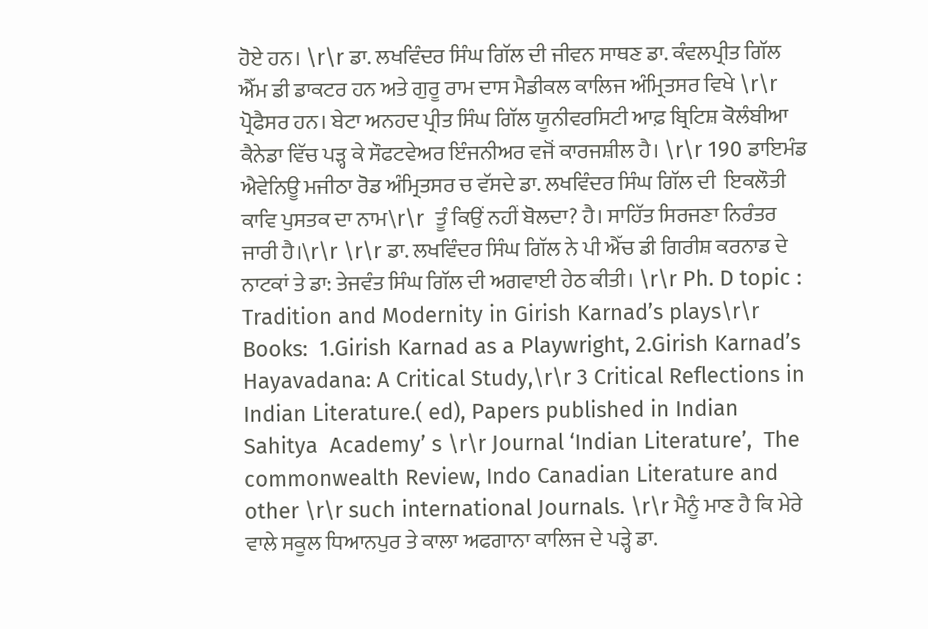ਹੋਏ ਹਨ। \r\r ਡਾ. ਲਖਵਿੰਦਰ ਸਿੰਘ ਗਿੱਲ ਦੀ ਜੀਵਨ ਸਾਥਣ ਡਾ. ਕੰਵਲਪ੍ਰੀਤ ਗਿੱਲ ਐੱਮ ਡੀ ਡਾਕਟਰ ਹਨ ਅਤੇ ਗੁਰੂ ਰਾਮ ਦਾਸ ਮੈਡੀਕਲ ਕਾਲਿਜ ਅੰਮ੍ਰਿਤਸਰ ਵਿਖੇ \r\r ਪ੍ਰੋਫੈਸਰ ਹਨ। ਬੇਟਾ ਅਨਹਦ ਪ੍ਰੀਤ ਸਿੰਘ ਗਿੱਲ ਯੂਨੀਵਰਸਿਟੀ ਆਫ਼ ਬ੍ਰਿਟਿਸ਼ ਕੋਲੰਬੀਆ ਕੈਨੇਡਾ ਵਿੱਚ ਪੜ੍ਹ ਕੇ ਸੌਫਟਵੇਅਰ ਇੰਜਨੀਅਰ ਵਜੋਂ ਕਾਰਜਸ਼ੀਲ ਹੈ। \r\r 190 ਡਾਇਮੰਡ ਐਵੇਨਿਊ ਮਜੀਠਾ ਰੋਡ ਅੰਮ੍ਰਿਤਸਰ ਚ ਵੱਸਦੇ ਡਾ. ਲਖਵਿੰਦਰ ਸਿੰਘ ਗਿੱਲ ਦੀ  ਇਕਲੌਤੀ ਕਾਵਿ ਪੁਸਤਕ ਦਾ ਨਾਮ\r\r  ਤੂੰ ਕਿਉਂ ਨਹੀਂ ਬੋਲਦਾ? ਹੈ। ਸਾਹਿੱਤ ਸਿਰਜਣਾ ਨਿਰੰਤਰ ਜਾਰੀ ਹੈ।\r\r \r\r ਡਾ. ਲਖਵਿੰਦਰ ਸਿੰਘ ਗਿੱਲ ਨੇ ਪੀ ਐੱਚ ਡੀ ਗਿਰੀਸ਼ ਕਰਨਾਡ ਦੇ ਨਾਟਕਾਂ ਤੇ ਡਾ: ਤੇਜਵੰਤ ਸਿੰਘ ਗਿੱਲ ਦੀ ਅਗਵਾਈ ਹੇਠ ਕੀਤੀ। \r\r Ph. D topic : Tradition and Modernity in Girish Karnad’s plays\r\r Books:  1.Girish Karnad as a Playwright, 2.Girish Karnad’s Hayavadana: A Critical Study,\r\r 3 Critical Reflections in Indian Literature.( ed), Papers published in Indian Sahitya  Academy’ s \r\r Journal ‘Indian Literature’,  The commonwealth Review, Indo Canadian Literature and other \r\r such international Journals. \r\r ਮੈਨੂੰ ਮਾਣ ਹੈ ਕਿ ਮੇਰੇ ਵਾਲੇ ਸਕੂਲ ਧਿਆਨਪੁਰ ਤੇ ਕਾਲਾ ਅਫਗਾਨਾ ਕਾਲਿਜ ਦੇ ਪੜ੍ਹੇ ਡਾ.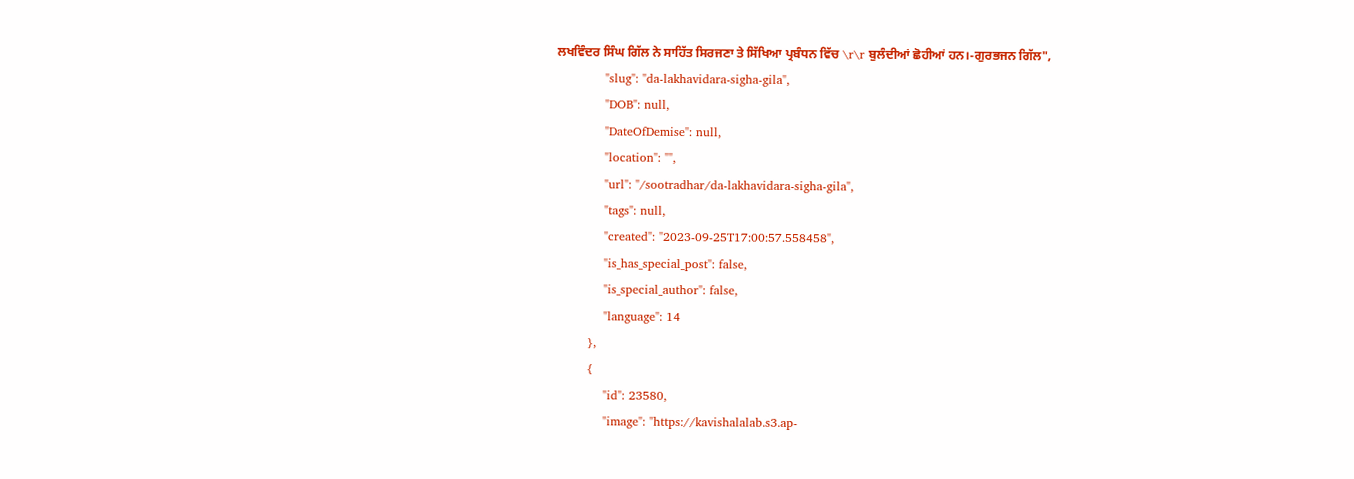ਲਖਵਿੰਦਰ ਸਿੰਘ ਗਿੱਲ ਨੇ ਸਾਹਿੱਤ ਸਿਰਜਣਾ ਤੇ ਸਿੱਖਿਆ ਪ੍ਰਬੰਧਨ ਵਿੱਚ \r\r ਬੁਲੰਦੀਆਂ ਛੋਹੀਆਂ ਹਨ।-ਗੁਰਭਜਨ ਗਿੱਲ",
            "slug": "da-lakhavidara-sigha-gila",
            "DOB": null,
            "DateOfDemise": null,
            "location": "",
            "url": "/sootradhar/da-lakhavidara-sigha-gila",
            "tags": null,
            "created": "2023-09-25T17:00:57.558458",
            "is_has_special_post": false,
            "is_special_author": false,
            "language": 14
        },
        {
            "id": 23580,
            "image": "https://kavishalalab.s3.ap-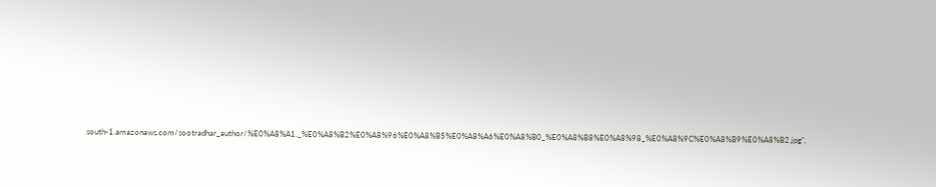south-1.amazonaws.com/sootradhar_author/%E0%A8%A1._%E0%A8%B2%E0%A8%96%E0%A8%B5%E0%A8%A6%E0%A8%B0_%E0%A8%B8%E0%A8%98_%E0%A8%9C%E0%A8%B9%E0%A8%B2.jpg",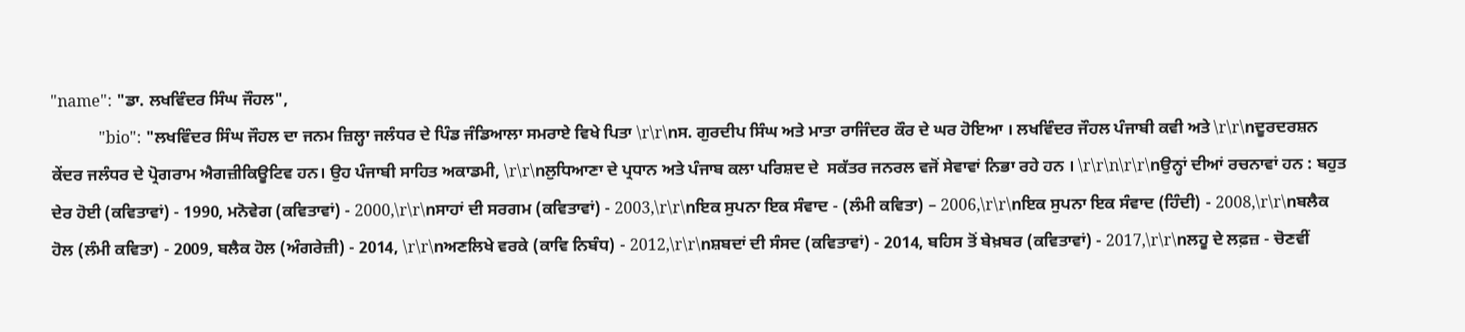"name": "ਡਾ. ਲਖਵਿੰਦਰ ਸਿੰਘ ਜੌਹਲ",
            "bio": "ਲਖਵਿੰਦਰ ਸਿੰਘ ਜੌਹਲ ਦਾ ਜਨਮ ਜ਼ਿਲ੍ਹਾ ਜਲੰਧਰ ਦੇ ਪਿੰਡ ਜੰਡਿਆਲਾ ਸਮਰਾਏ ਵਿਖੇ ਪਿਤਾ \r\r\nਸ. ਗੁਰਦੀਪ ਸਿੰਘ ਅਤੇ ਮਾਤਾ ਰਾਜਿੰਦਰ ਕੌਰ ਦੇ ਘਰ ਹੋਇਆ । ਲਖਵਿੰਦਰ ਜੌਹਲ ਪੰਜਾਬੀ ਕਵੀ ਅਤੇ \r\r\nਦੂਰਦਰਸ਼ਨ ਕੇਂਦਰ ਜਲੰਧਰ ਦੇ ਪ੍ਰੋਗਰਾਮ ਐਗਜ਼ੀਕਿਊਟਿਵ ਹਨ। ਉਹ ਪੰਜਾਬੀ ਸਾਹਿਤ ਅਕਾਡਮੀ, \r\r\nਲੁਧਿਆਣਾ ਦੇ ਪ੍ਰਧਾਨ ਅਤੇ ਪੰਜਾਬ ਕਲਾ ਪਰਿਸ਼ਦ ਦੇ  ਸਕੱਤਰ ਜਨਰਲ ਵਜੋਂ ਸੇਵਾਵਾਂ ਨਿਭਾ ਰਹੇ ਹਨ । \r\r\n\r\r\nਉਨ੍ਹਾਂ ਦੀਆਂ ਰਚਨਾਵਾਂ ਹਨ : ਬਹੁਤ ਦੇਰ ਹੋਈ (ਕਵਿਤਾਵਾਂ) - 1990, ਮਨੋਵੇਗ (ਕਵਿਤਾਵਾਂ) - 2000,\r\r\nਸਾਹਾਂ ਦੀ ਸਰਗਮ (ਕਵਿਤਾਵਾਂ) - 2003,\r\r\nਇਕ ਸੁਪਨਾ ਇਕ ਸੰਵਾਦ - (ਲੰਮੀ ਕਵਿਤਾ) – 2006,\r\r\nਇਕ ਸੁਪਨਾ ਇਕ ਸੰਵਾਦ (ਹਿੰਦੀ) - 2008,\r\r\nਬਲੈਕ ਹੋਲ (ਲੰਮੀ ਕਵਿਤਾ) - 2009, ਬਲੈਕ ਹੋਲ (ਅੰਗਰੇਜ਼ੀ) - 2014, \r\r\nਅਣਲਿਖੇ ਵਰਕੇ (ਕਾਵਿ ਨਿਬੰਧ) - 2012,\r\r\nਸ਼ਬਦਾਂ ਦੀ ਸੰਸਦ (ਕਵਿਤਾਵਾਂ) - 2014, ਬਹਿਸ ਤੋਂ ਬੇਖ਼ਬਰ (ਕਵਿਤਾਵਾਂ) - 2017,\r\r\nਲਹੂ ਦੇ ਲਫ਼ਜ਼ - ਚੋਣਵੀਂ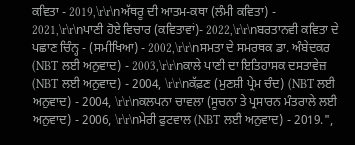ਕਵਿਤਾ - 2019,\r\r\nਅੱਥਰੂ ਦੀ ਆਤਮ-ਕਥਾ (ਲੰਮੀ ਕਵਿਤਾ) - 2021,\r\r\nਪਾਣੀ ਹੋਏ ਵਿਚਾਰ (ਕਵਿਤਾਵਾਂ)- 2022,\r\r\nਬਰਤਾਨਵੀ ਕਵਿਤਾ ਦੇ ਪਛਾਣ ਚਿੰਨ੍ਹ - (ਸਮੀਖਿਆ) - 2002,\r\r\nਸਮਤਾ ਦੇ ਸਮਰਥਕ ਡਾ. ਅੰਬੇਦਕਰ (NBT ਲਈ ਅਨੁਵਾਦ) - 2003,\r\r\nਕਾਲੇ ਪਾਣੀ ਦਾ ਇਤਿਹਾਸਕ ਦਸਤਾਵੇਜ਼ (NBT ਲਈ ਅਨੁਵਾਦ) - 2004, \r\r\nਕੱਫ਼ਣ (ਮੁਣਸ਼ੀ ਪ੍ਰੇਮ ਚੰਦ) (NBT ਲਈ ਅਨੁਵਾਦ) - 2004, \r\r\nਕਲਪਨਾ ਚਾਵਲਾ (ਸੂਚਨਾ ਤੇ ਪ੍ਰਸਾਰਨ ਮੰਤਰਾਲੇ ਲਈ ਅਨੁਵਾਦ) - 2006, \r\r\nਮੇਰੀ ਫੁਟਵਾਲ (NBT ਲਈ ਅਨੁਵਾਦ) - 2019.",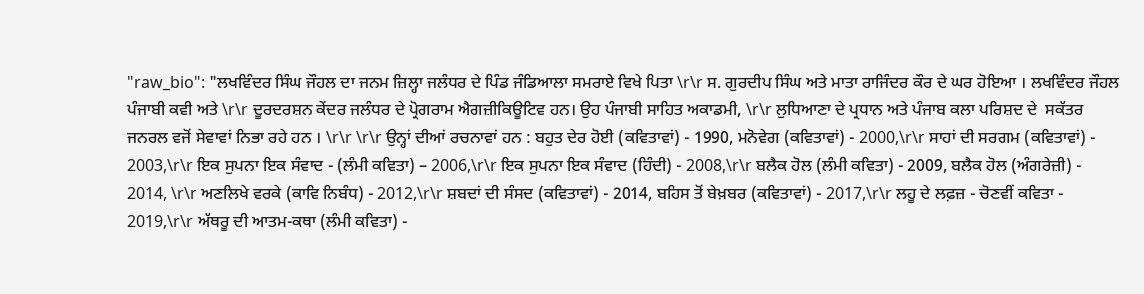"raw_bio": "ਲਖਵਿੰਦਰ ਸਿੰਘ ਜੌਹਲ ਦਾ ਜਨਮ ਜ਼ਿਲ੍ਹਾ ਜਲੰਧਰ ਦੇ ਪਿੰਡ ਜੰਡਿਆਲਾ ਸਮਰਾਏ ਵਿਖੇ ਪਿਤਾ \r\r ਸ. ਗੁਰਦੀਪ ਸਿੰਘ ਅਤੇ ਮਾਤਾ ਰਾਜਿੰਦਰ ਕੌਰ ਦੇ ਘਰ ਹੋਇਆ । ਲਖਵਿੰਦਰ ਜੌਹਲ ਪੰਜਾਬੀ ਕਵੀ ਅਤੇ \r\r ਦੂਰਦਰਸ਼ਨ ਕੇਂਦਰ ਜਲੰਧਰ ਦੇ ਪ੍ਰੋਗਰਾਮ ਐਗਜ਼ੀਕਿਊਟਿਵ ਹਨ। ਉਹ ਪੰਜਾਬੀ ਸਾਹਿਤ ਅਕਾਡਮੀ, \r\r ਲੁਧਿਆਣਾ ਦੇ ਪ੍ਰਧਾਨ ਅਤੇ ਪੰਜਾਬ ਕਲਾ ਪਰਿਸ਼ਦ ਦੇ  ਸਕੱਤਰ ਜਨਰਲ ਵਜੋਂ ਸੇਵਾਵਾਂ ਨਿਭਾ ਰਹੇ ਹਨ । \r\r \r\r ਉਨ੍ਹਾਂ ਦੀਆਂ ਰਚਨਾਵਾਂ ਹਨ : ਬਹੁਤ ਦੇਰ ਹੋਈ (ਕਵਿਤਾਵਾਂ) - 1990, ਮਨੋਵੇਗ (ਕਵਿਤਾਵਾਂ) - 2000,\r\r ਸਾਹਾਂ ਦੀ ਸਰਗਮ (ਕਵਿਤਾਵਾਂ) - 2003,\r\r ਇਕ ਸੁਪਨਾ ਇਕ ਸੰਵਾਦ - (ਲੰਮੀ ਕਵਿਤਾ) – 2006,\r\r ਇਕ ਸੁਪਨਾ ਇਕ ਸੰਵਾਦ (ਹਿੰਦੀ) - 2008,\r\r ਬਲੈਕ ਹੋਲ (ਲੰਮੀ ਕਵਿਤਾ) - 2009, ਬਲੈਕ ਹੋਲ (ਅੰਗਰੇਜ਼ੀ) - 2014, \r\r ਅਣਲਿਖੇ ਵਰਕੇ (ਕਾਵਿ ਨਿਬੰਧ) - 2012,\r\r ਸ਼ਬਦਾਂ ਦੀ ਸੰਸਦ (ਕਵਿਤਾਵਾਂ) - 2014, ਬਹਿਸ ਤੋਂ ਬੇਖ਼ਬਰ (ਕਵਿਤਾਵਾਂ) - 2017,\r\r ਲਹੂ ਦੇ ਲਫ਼ਜ਼ - ਚੋਣਵੀਂ ਕਵਿਤਾ - 2019,\r\r ਅੱਥਰੂ ਦੀ ਆਤਮ-ਕਥਾ (ਲੰਮੀ ਕਵਿਤਾ) -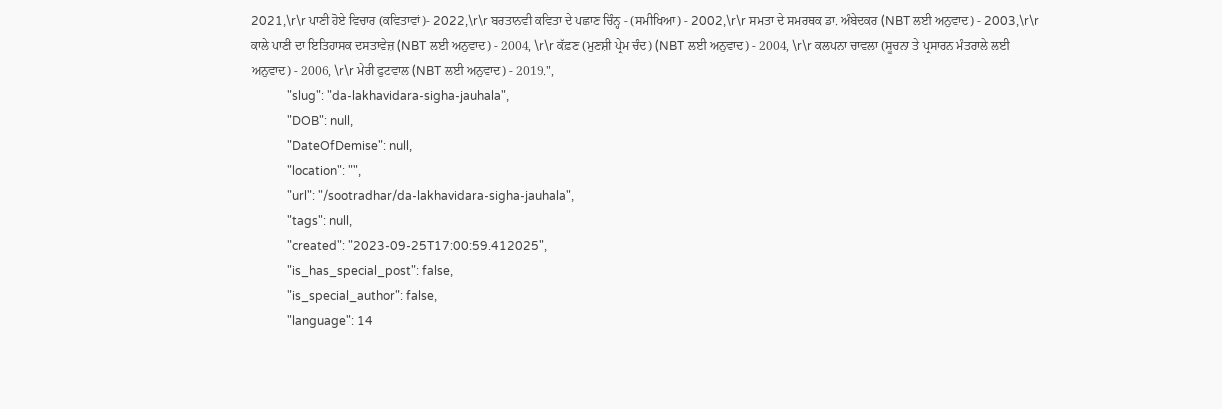2021,\r\r ਪਾਣੀ ਹੋਏ ਵਿਚਾਰ (ਕਵਿਤਾਵਾਂ)- 2022,\r\r ਬਰਤਾਨਵੀ ਕਵਿਤਾ ਦੇ ਪਛਾਣ ਚਿੰਨ੍ਹ - (ਸਮੀਖਿਆ) - 2002,\r\r ਸਮਤਾ ਦੇ ਸਮਰਥਕ ਡਾ. ਅੰਬੇਦਕਰ (NBT ਲਈ ਅਨੁਵਾਦ) - 2003,\r\r ਕਾਲੇ ਪਾਣੀ ਦਾ ਇਤਿਹਾਸਕ ਦਸਤਾਵੇਜ਼ (NBT ਲਈ ਅਨੁਵਾਦ) - 2004, \r\r ਕੱਫ਼ਣ (ਮੁਣਸ਼ੀ ਪ੍ਰੇਮ ਚੰਦ) (NBT ਲਈ ਅਨੁਵਾਦ) - 2004, \r\r ਕਲਪਨਾ ਚਾਵਲਾ (ਸੂਚਨਾ ਤੇ ਪ੍ਰਸਾਰਨ ਮੰਤਰਾਲੇ ਲਈ ਅਨੁਵਾਦ) - 2006, \r\r ਮੇਰੀ ਫੁਟਵਾਲ (NBT ਲਈ ਅਨੁਵਾਦ) - 2019.",
            "slug": "da-lakhavidara-sigha-jauhala",
            "DOB": null,
            "DateOfDemise": null,
            "location": "",
            "url": "/sootradhar/da-lakhavidara-sigha-jauhala",
            "tags": null,
            "created": "2023-09-25T17:00:59.412025",
            "is_has_special_post": false,
            "is_special_author": false,
            "language": 14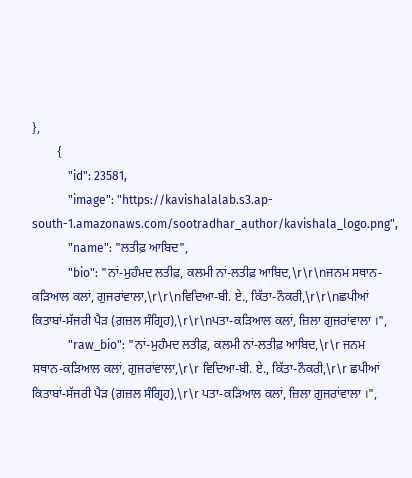},
        {
            "id": 23581,
            "image": "https://kavishalalab.s3.ap-south-1.amazonaws.com/sootradhar_author/kavishala_logo.png",
            "name": "ਲਤੀਫ਼ ਆਬਿਦ",
            "bio": "ਨਾਂ-ਮੁਹੰਮਦ ਲਤੀਫ਼, ਕਲਮੀ ਨਾਂ-ਲਤੀਫ਼ ਆਬਿਦ,\r\r\nਜਨਮ ਸਥਾਨ-ਕੜਿਆਲ ਕਲਾਂ, ਗੁਜਰਾਂਵਾਲਾ,\r\r\nਵਿਦਿਆ-ਬੀ. ਏ., ਕਿੱਤਾ-ਨੌਕਰੀ,\r\r\nਛਪੀਆਂ ਕਿਤਾਬਾਂ-ਸੱਜਰੀ ਪੈੜ (ਗ਼ਜ਼ਲ ਸੰਗ੍ਰਿਹ),\r\r\nਪਤਾ-ਕੜਿਆਲ ਕਲਾਂ, ਜ਼ਿਲਾ ਗੁਜਰਾਂਵਾਲਾ ।",
            "raw_bio": "ਨਾਂ-ਮੁਹੰਮਦ ਲਤੀਫ਼, ਕਲਮੀ ਨਾਂ-ਲਤੀਫ਼ ਆਬਿਦ,\r\r ਜਨਮ ਸਥਾਨ-ਕੜਿਆਲ ਕਲਾਂ, ਗੁਜਰਾਂਵਾਲਾ,\r\r ਵਿਦਿਆ-ਬੀ. ਏ., ਕਿੱਤਾ-ਨੌਕਰੀ,\r\r ਛਪੀਆਂ ਕਿਤਾਬਾਂ-ਸੱਜਰੀ ਪੈੜ (ਗ਼ਜ਼ਲ ਸੰਗ੍ਰਿਹ),\r\r ਪਤਾ-ਕੜਿਆਲ ਕਲਾਂ, ਜ਼ਿਲਾ ਗੁਜਰਾਂਵਾਲਾ ।",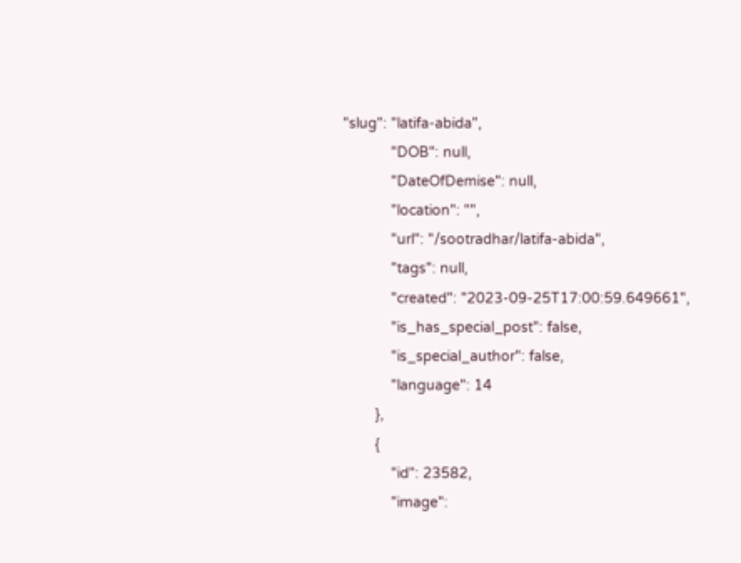"slug": "latifa-abida",
            "DOB": null,
            "DateOfDemise": null,
            "location": "",
            "url": "/sootradhar/latifa-abida",
            "tags": null,
            "created": "2023-09-25T17:00:59.649661",
            "is_has_special_post": false,
            "is_special_author": false,
            "language": 14
        },
        {
            "id": 23582,
            "image":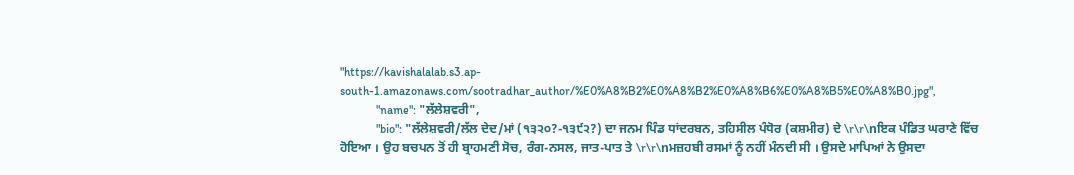"https://kavishalalab.s3.ap-south-1.amazonaws.com/sootradhar_author/%E0%A8%B2%E0%A8%B2%E0%A8%B6%E0%A8%B5%E0%A8%B0.jpg",
            "name": "ਲੱਲੇਸ਼ਵਰੀ",
            "bio": "ਲੱਲੇਸ਼ਵਰੀ/ਲੱਲ ਦੇਦ/ਮਾਂ (੧੩੨੦?-੧੩੯੨?) ਦਾ ਜਨਮ ਪਿੰਡ ਧਾਂਦਰਬਨ, ਤਹਿਸੀਲ ਪੰਧੋਰ (ਕਸ਼ਮੀਰ) ਦੇ \r\r\nਇਕ ਪੰਡਿਤ ਘਰਾਣੇ ਵਿੱਚ ਹੋਇਆ । ਉਹ ਬਚਪਨ ਤੋਂ ਹੀ ਬ੍ਰਾਹਮਣੀ ਸੋਚ, ਰੰਗ-ਨਸਲ, ਜਾਤ-ਪਾਤ ਤੇ \r\r\nਮਜ਼ਹਬੀ ਰਸਮਾਂ ਨੂੰ ਨਹੀਂ ਮੰਨਦੀ ਸੀ । ਉਸਦੇ ਮਾਪਿਆਂ ਨੇ ਉਸਦਾ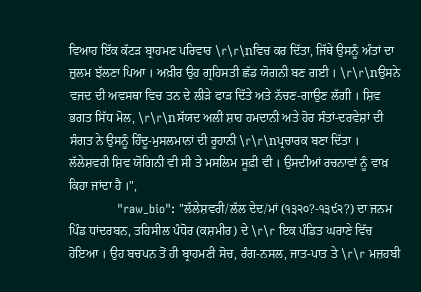ਵਿਆਹ ਇੱਕ ਕੱਟੜ ਬ੍ਰਾਹਮਣ ਪਰਿਵਾਰ \r\r\nਵਿਚ ਕਰ ਦਿੱਤਾ, ਜਿੱਥੇ ਉਸਨੂੰ ਅੰਤਾਂ ਦਾ ਜ਼ੁਲਮ ਝੱਲਣਾ ਪਿਆ । ਅਖ਼ੀਰ ਉਹ ਗ੍ਰਹਿਸਤੀ ਛੱਡ ਯੋਗਨੀ ਬਣ ਗਈ । \r\r\nਉਸਨੇ ਵਜਦ ਦੀ ਅਵਸਥਾ ਵਿਚ ਤਨ ਦੇ ਲੀੜੇ ਫਾੜ ਦਿੱਤੇ ਅਤੇ ਨੱਚਣ-ਗਾਉਣ ਲੱਗੀ । ਸ਼ਿਵ ਭਗਤ ਸਿੱਧ ਮੋਲ, \r\r\nਸੱਯਦ ਅਲੀ ਸ਼ਾਹ ਹਮਦਾਨੀ ਅਤੇ ਹੋਰ ਸੰਤਾਂ-ਦਰਵੇਸ਼ਾਂ ਦੀ ਸੰਗਤ ਨੇ ਉਸਨੂੰ ਹਿੰਦੂ-ਮੁਸਲਮਾਨਾਂ ਦੀ ਰੂਹਾਨੀ \r\r\nਪ੍ਰਚਾਰਕ ਬਣਾ ਦਿੱਤਾ । ਲੱਲੇਸ਼ਵਰੀ ਸ਼ਿਵ ਯੋਗਿਨੀ ਵੀ ਸੀ ਤੇ ਮਸਲਿਮ ਸੂਫ਼ੀ ਵੀ । ਉਸਦੀਆਂ ਰਚਨਾਵਾਂ ਨੂੰ ਵਾਖ਼ ਕਿਹਾ ਜਾਂਦਾ ਹੈ ।",
            "raw_bio": "ਲੱਲੇਸ਼ਵਰੀ/ਲੱਲ ਦੇਦ/ਮਾਂ (੧੩੨੦?-੧੩੯੨?) ਦਾ ਜਨਮ ਪਿੰਡ ਧਾਂਦਰਬਨ, ਤਹਿਸੀਲ ਪੰਧੋਰ (ਕਸ਼ਮੀਰ) ਦੇ \r\r ਇਕ ਪੰਡਿਤ ਘਰਾਣੇ ਵਿੱਚ ਹੋਇਆ । ਉਹ ਬਚਪਨ ਤੋਂ ਹੀ ਬ੍ਰਾਹਮਣੀ ਸੋਚ, ਰੰਗ-ਨਸਲ, ਜਾਤ-ਪਾਤ ਤੇ \r\r ਮਜ਼ਹਬੀ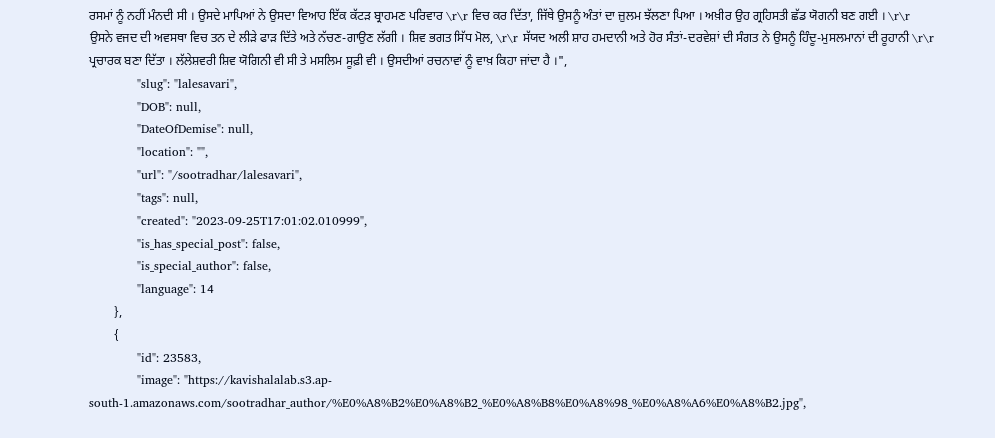ਰਸਮਾਂ ਨੂੰ ਨਹੀਂ ਮੰਨਦੀ ਸੀ । ਉਸਦੇ ਮਾਪਿਆਂ ਨੇ ਉਸਦਾ ਵਿਆਹ ਇੱਕ ਕੱਟੜ ਬ੍ਰਾਹਮਣ ਪਰਿਵਾਰ \r\r ਵਿਚ ਕਰ ਦਿੱਤਾ, ਜਿੱਥੇ ਉਸਨੂੰ ਅੰਤਾਂ ਦਾ ਜ਼ੁਲਮ ਝੱਲਣਾ ਪਿਆ । ਅਖ਼ੀਰ ਉਹ ਗ੍ਰਹਿਸਤੀ ਛੱਡ ਯੋਗਨੀ ਬਣ ਗਈ । \r\r ਉਸਨੇ ਵਜਦ ਦੀ ਅਵਸਥਾ ਵਿਚ ਤਨ ਦੇ ਲੀੜੇ ਫਾੜ ਦਿੱਤੇ ਅਤੇ ਨੱਚਣ-ਗਾਉਣ ਲੱਗੀ । ਸ਼ਿਵ ਭਗਤ ਸਿੱਧ ਮੋਲ, \r\r ਸੱਯਦ ਅਲੀ ਸ਼ਾਹ ਹਮਦਾਨੀ ਅਤੇ ਹੋਰ ਸੰਤਾਂ-ਦਰਵੇਸ਼ਾਂ ਦੀ ਸੰਗਤ ਨੇ ਉਸਨੂੰ ਹਿੰਦੂ-ਮੁਸਲਮਾਨਾਂ ਦੀ ਰੂਹਾਨੀ \r\r ਪ੍ਰਚਾਰਕ ਬਣਾ ਦਿੱਤਾ । ਲੱਲੇਸ਼ਵਰੀ ਸ਼ਿਵ ਯੋਗਿਨੀ ਵੀ ਸੀ ਤੇ ਮਸਲਿਮ ਸੂਫ਼ੀ ਵੀ । ਉਸਦੀਆਂ ਰਚਨਾਵਾਂ ਨੂੰ ਵਾਖ਼ ਕਿਹਾ ਜਾਂਦਾ ਹੈ ।",
            "slug": "lalesavari",
            "DOB": null,
            "DateOfDemise": null,
            "location": "",
            "url": "/sootradhar/lalesavari",
            "tags": null,
            "created": "2023-09-25T17:01:02.010999",
            "is_has_special_post": false,
            "is_special_author": false,
            "language": 14
        },
        {
            "id": 23583,
            "image": "https://kavishalalab.s3.ap-south-1.amazonaws.com/sootradhar_author/%E0%A8%B2%E0%A8%B2_%E0%A8%B8%E0%A8%98_%E0%A8%A6%E0%A8%B2.jpg",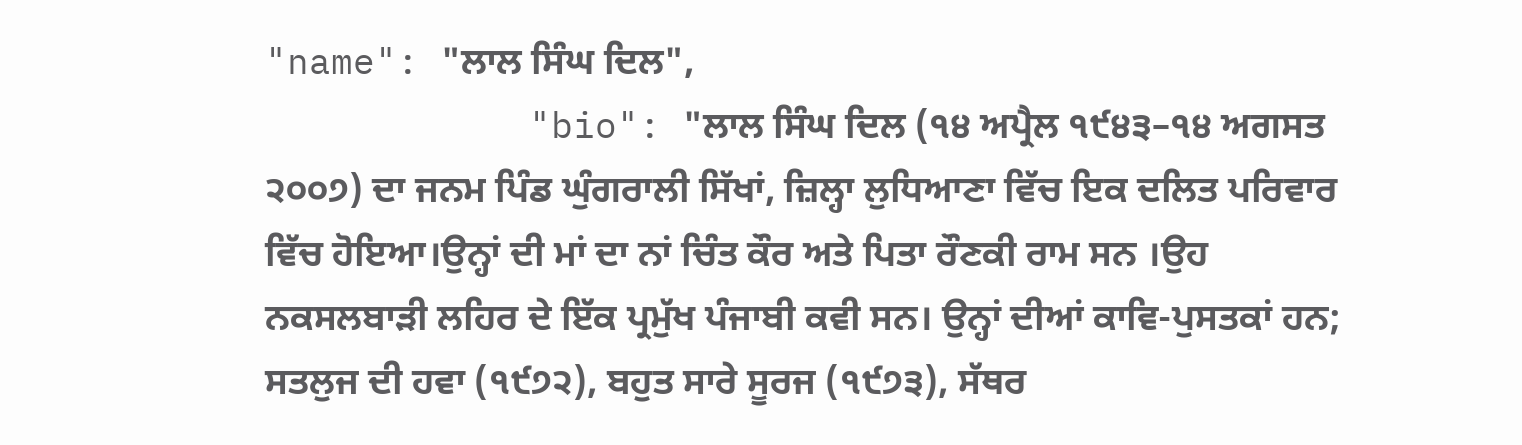"name": "ਲਾਲ ਸਿੰਘ ਦਿਲ",
            "bio": "ਲਾਲ ਸਿੰਘ ਦਿਲ (੧੪ ਅਪ੍ਰੈਲ ੧੯੪੩–੧੪ ਅਗਸਤ ੨੦੦੭) ਦਾ ਜਨਮ ਪਿੰਡ ਘੁੰਗਰਾਲੀ ਸਿੱਖਾਂ, ਜ਼ਿਲ੍ਹਾ ਲੁਧਿਆਣਾ ਵਿੱਚ ਇਕ ਦਲਿਤ ਪਰਿਵਾਰ ਵਿੱਚ ਹੋਇਆ।ਉਨ੍ਹਾਂ ਦੀ ਮਾਂ ਦਾ ਨਾਂ ਚਿੰਤ ਕੌਰ ਅਤੇ ਪਿਤਾ ਰੌਣਕੀ ਰਾਮ ਸਨ ।ਉਹ ਨਕਸਲਬਾੜੀ ਲਹਿਰ ਦੇ ਇੱਕ ਪ੍ਰਮੁੱਖ ਪੰਜਾਬੀ ਕਵੀ ਸਨ। ਉਨ੍ਹਾਂ ਦੀਆਂ ਕਾਵਿ-ਪੁਸਤਕਾਂ ਹਨ; ਸਤਲੁਜ ਦੀ ਹਵਾ (੧੯੭੨), ਬਹੁਤ ਸਾਰੇ ਸੂਰਜ (੧੯੭੩), ਸੱਥਰ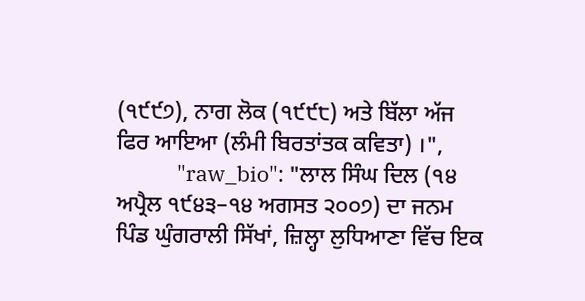(੧੯੯੭), ਨਾਗ ਲੋਕ (੧੯੯੮) ਅਤੇ ਬਿੱਲਾ ਅੱਜ ਫਿਰ ਆਇਆ (ਲੰਮੀ ਬਿਰਤਾਂਤਕ ਕਵਿਤਾ) ।",
            "raw_bio": "ਲਾਲ ਸਿੰਘ ਦਿਲ (੧੪ ਅਪ੍ਰੈਲ ੧੯੪੩–੧੪ ਅਗਸਤ ੨੦੦੭) ਦਾ ਜਨਮ ਪਿੰਡ ਘੁੰਗਰਾਲੀ ਸਿੱਖਾਂ, ਜ਼ਿਲ੍ਹਾ ਲੁਧਿਆਣਾ ਵਿੱਚ ਇਕ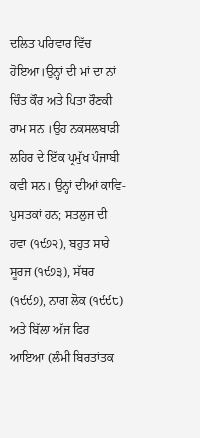ਦਲਿਤ ਪਰਿਵਾਰ ਵਿੱਚ ਹੋਇਆ।ਉਨ੍ਹਾਂ ਦੀ ਮਾਂ ਦਾ ਨਾਂ ਚਿੰਤ ਕੌਰ ਅਤੇ ਪਿਤਾ ਰੌਣਕੀ ਰਾਮ ਸਨ ।ਉਹ ਨਕਸਲਬਾੜੀ ਲਹਿਰ ਦੇ ਇੱਕ ਪ੍ਰਮੁੱਖ ਪੰਜਾਬੀ ਕਵੀ ਸਨ। ਉਨ੍ਹਾਂ ਦੀਆਂ ਕਾਵਿ-ਪੁਸਤਕਾਂ ਹਨ; ਸਤਲੁਜ ਦੀ ਹਵਾ (੧੯੭੨), ਬਹੁਤ ਸਾਰੇ ਸੂਰਜ (੧੯੭੩), ਸੱਥਰ (੧੯੯੭), ਨਾਗ ਲੋਕ (੧੯੯੮) ਅਤੇ ਬਿੱਲਾ ਅੱਜ ਫਿਰ ਆਇਆ (ਲੰਮੀ ਬਿਰਤਾਂਤਕ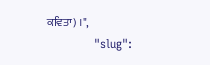ਕਵਿਤਾ) ।",
            "slug":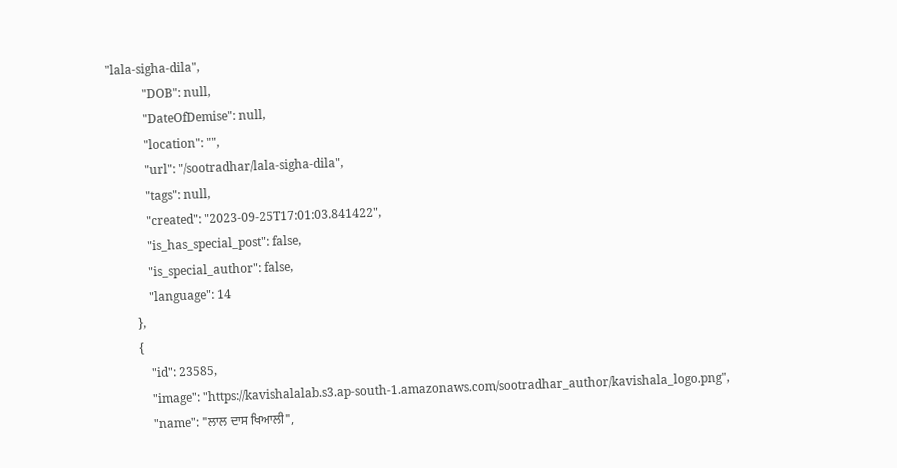"lala-sigha-dila",
            "DOB": null,
            "DateOfDemise": null,
            "location": "",
            "url": "/sootradhar/lala-sigha-dila",
            "tags": null,
            "created": "2023-09-25T17:01:03.841422",
            "is_has_special_post": false,
            "is_special_author": false,
            "language": 14
        },
        {
            "id": 23585,
            "image": "https://kavishalalab.s3.ap-south-1.amazonaws.com/sootradhar_author/kavishala_logo.png",
            "name": "ਲਾਲ ਦਾਸ ਖਿਆਲੀ",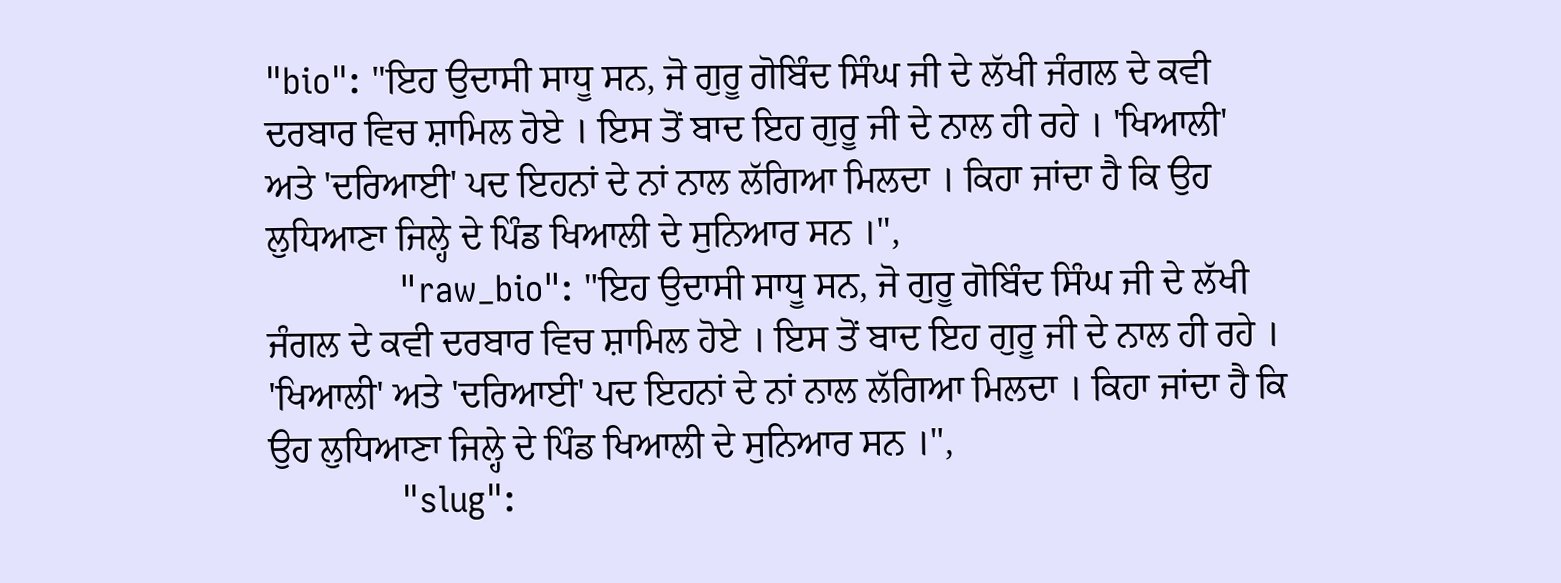"bio": "ਇਹ ਉਦਾਸੀ ਸਾਧੂ ਸਨ, ਜੋ ਗੁਰੂ ਗੋਬਿੰਦ ਸਿੰਘ ਜੀ ਦੇ ਲੱਖੀ ਜੰਗਲ ਦੇ ਕਵੀ ਦਰਬਾਰ ਵਿਚ ਸ਼ਾਮਿਲ ਹੋਏ । ਇਸ ਤੋਂ ਬਾਦ ਇਹ ਗੁਰੂ ਜੀ ਦੇ ਨਾਲ ਹੀ ਰਹੇ । 'ਖਿਆਲੀ' ਅਤੇ 'ਦਰਿਆਈ' ਪਦ ਇਹਨਾਂ ਦੇ ਨਾਂ ਨਾਲ ਲੱਗਿਆ ਮਿਲਦਾ । ਕਿਹਾ ਜਾਂਦਾ ਹੈ ਕਿ ਉਹ ਲੁਧਿਆਣਾ ਜਿਲ੍ਹੇ ਦੇ ਪਿੰਡ ਖਿਆਲੀ ਦੇ ਸੁਨਿਆਰ ਸਨ ।",
            "raw_bio": "ਇਹ ਉਦਾਸੀ ਸਾਧੂ ਸਨ, ਜੋ ਗੁਰੂ ਗੋਬਿੰਦ ਸਿੰਘ ਜੀ ਦੇ ਲੱਖੀ ਜੰਗਲ ਦੇ ਕਵੀ ਦਰਬਾਰ ਵਿਚ ਸ਼ਾਮਿਲ ਹੋਏ । ਇਸ ਤੋਂ ਬਾਦ ਇਹ ਗੁਰੂ ਜੀ ਦੇ ਨਾਲ ਹੀ ਰਹੇ । 'ਖਿਆਲੀ' ਅਤੇ 'ਦਰਿਆਈ' ਪਦ ਇਹਨਾਂ ਦੇ ਨਾਂ ਨਾਲ ਲੱਗਿਆ ਮਿਲਦਾ । ਕਿਹਾ ਜਾਂਦਾ ਹੈ ਕਿ ਉਹ ਲੁਧਿਆਣਾ ਜਿਲ੍ਹੇ ਦੇ ਪਿੰਡ ਖਿਆਲੀ ਦੇ ਸੁਨਿਆਰ ਸਨ ।",
            "slug":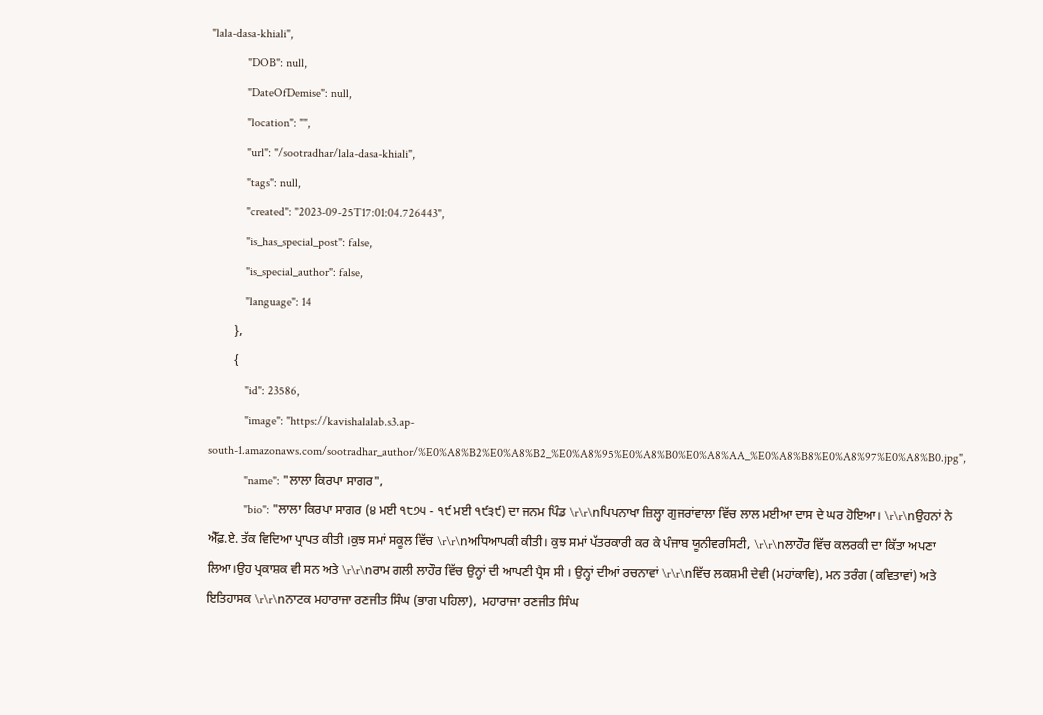"lala-dasa-khiali",
            "DOB": null,
            "DateOfDemise": null,
            "location": "",
            "url": "/sootradhar/lala-dasa-khiali",
            "tags": null,
            "created": "2023-09-25T17:01:04.726443",
            "is_has_special_post": false,
            "is_special_author": false,
            "language": 14
        },
        {
            "id": 23586,
            "image": "https://kavishalalab.s3.ap-south-1.amazonaws.com/sootradhar_author/%E0%A8%B2%E0%A8%B2_%E0%A8%95%E0%A8%B0%E0%A8%AA_%E0%A8%B8%E0%A8%97%E0%A8%B0.jpg",
            "name": "ਲਾਲਾ ਕਿਰਪਾ ਸਾਗਰ",
            "bio": "ਲਾਲਾ ਕਿਰਪਾ ਸਾਗਰ (੪ ਮਈ ੧੮੭੫ - ੧੯ ਮਈ ੧੯੩੯) ਦਾ ਜਨਮ ਪਿੰਡ \r\r\nਪਿਪਨਾਖਾ ਜ਼ਿਲ੍ਹਾ ਗੁਜਰਾਂਵਾਲਾ ਵਿੱਚ ਲਾਲ ਮਈਆ ਦਾਸ ਦੇ ਘਰ ਹੋਇਆ। \r\r\nਉਹਨਾਂ ਨੇ ਐੱਫ਼.ਏ. ਤੱਕ ਵਿਦਿਆ ਪ੍ਰਾਪਤ ਕੀਤੀ ।ਕੁਝ ਸਮਾਂ ਸਕੂਲ ਵਿੱਚ \r\r\nਅਧਿਆਪਕੀ ਕੀਤੀ। ਕੁਝ ਸਮਾਂ ਪੱਤਰਕਾਰੀ ਕਰ ਕੇ ਪੰਜਾਬ ਯੂਨੀਵਰਸਿਟੀ, \r\r\nਲਾਹੌਰ ਵਿੱਚ ਕਲਰਕੀ ਦਾ ਕਿੱਤਾ ਅਪਣਾ ਲਿਆ।ਉਹ ਪ੍ਰਕਾਸ਼ਕ ਵੀ ਸਨ ਅਤੇ \r\r\nਰਾਮ ਗਲੀ ਲਾਹੌਰ ਵਿੱਚ ਉਨ੍ਹਾਂ ਦੀ ਆਪਣੀ ਪ੍ਰੈਸ ਸੀ । ਉਨ੍ਹਾਂ ਦੀਆਂ ਰਚਨਾਵਾਂ \r\r\nਵਿੱਚ ਲਕਸ਼ਮੀ ਦੇਵੀ (ਮਹਾਂਕਾਵਿ), ਮਨ ਤਰੰਗ (ਕਵਿਤਾਵਾਂ) ਅਤੇ ਇਤਿਹਾਸਕ \r\r\nਨਾਟਕ ਮਹਾਰਾਜਾ ਰਣਜੀਤ ਸਿੰਘ (ਭਾਗ ਪਹਿਲਾ),  ਮਹਾਰਾਜਾ ਰਣਜੀਤ ਸਿੰਘ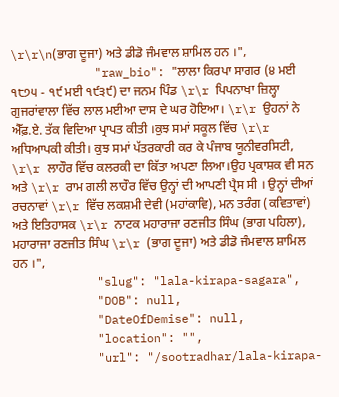\r\r\n(ਭਾਗ ਦੂਜਾ) ਅਤੇ ਡੀਡੋ ਜੰਮਵਾਲ ਸ਼ਾਮਿਲ ਹਨ ।",
            "raw_bio": "ਲਾਲਾ ਕਿਰਪਾ ਸਾਗਰ (੪ ਮਈ ੧੮੭੫ - ੧੯ ਮਈ ੧੯੩੯) ਦਾ ਜਨਮ ਪਿੰਡ \r\r ਪਿਪਨਾਖਾ ਜ਼ਿਲ੍ਹਾ ਗੁਜਰਾਂਵਾਲਾ ਵਿੱਚ ਲਾਲ ਮਈਆ ਦਾਸ ਦੇ ਘਰ ਹੋਇਆ। \r\r ਉਹਨਾਂ ਨੇ ਐੱਫ਼.ਏ. ਤੱਕ ਵਿਦਿਆ ਪ੍ਰਾਪਤ ਕੀਤੀ ।ਕੁਝ ਸਮਾਂ ਸਕੂਲ ਵਿੱਚ \r\r ਅਧਿਆਪਕੀ ਕੀਤੀ। ਕੁਝ ਸਮਾਂ ਪੱਤਰਕਾਰੀ ਕਰ ਕੇ ਪੰਜਾਬ ਯੂਨੀਵਰਸਿਟੀ, \r\r ਲਾਹੌਰ ਵਿੱਚ ਕਲਰਕੀ ਦਾ ਕਿੱਤਾ ਅਪਣਾ ਲਿਆ।ਉਹ ਪ੍ਰਕਾਸ਼ਕ ਵੀ ਸਨ ਅਤੇ \r\r ਰਾਮ ਗਲੀ ਲਾਹੌਰ ਵਿੱਚ ਉਨ੍ਹਾਂ ਦੀ ਆਪਣੀ ਪ੍ਰੈਸ ਸੀ । ਉਨ੍ਹਾਂ ਦੀਆਂ ਰਚਨਾਵਾਂ \r\r ਵਿੱਚ ਲਕਸ਼ਮੀ ਦੇਵੀ (ਮਹਾਂਕਾਵਿ), ਮਨ ਤਰੰਗ (ਕਵਿਤਾਵਾਂ) ਅਤੇ ਇਤਿਹਾਸਕ \r\r ਨਾਟਕ ਮਹਾਰਾਜਾ ਰਣਜੀਤ ਸਿੰਘ (ਭਾਗ ਪਹਿਲਾ),  ਮਹਾਰਾਜਾ ਰਣਜੀਤ ਸਿੰਘ \r\r (ਭਾਗ ਦੂਜਾ) ਅਤੇ ਡੀਡੋ ਜੰਮਵਾਲ ਸ਼ਾਮਿਲ ਹਨ ।",
            "slug": "lala-kirapa-sagara",
            "DOB": null,
            "DateOfDemise": null,
            "location": "",
            "url": "/sootradhar/lala-kirapa-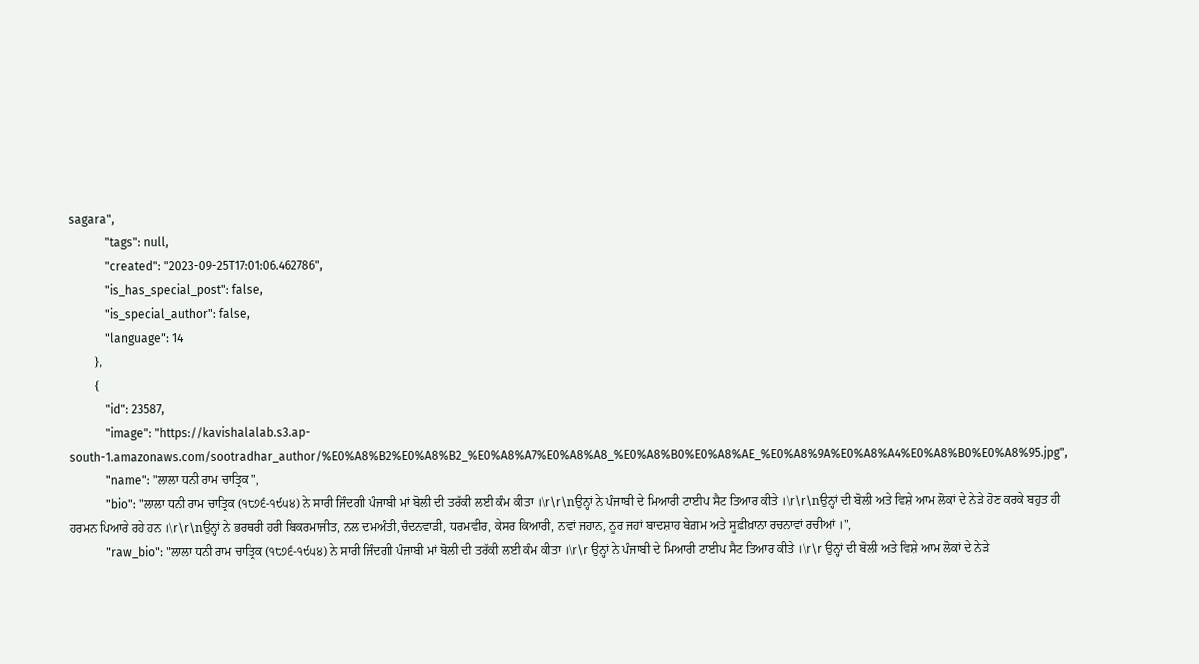sagara",
            "tags": null,
            "created": "2023-09-25T17:01:06.462786",
            "is_has_special_post": false,
            "is_special_author": false,
            "language": 14
        },
        {
            "id": 23587,
            "image": "https://kavishalalab.s3.ap-south-1.amazonaws.com/sootradhar_author/%E0%A8%B2%E0%A8%B2_%E0%A8%A7%E0%A8%A8_%E0%A8%B0%E0%A8%AE_%E0%A8%9A%E0%A8%A4%E0%A8%B0%E0%A8%95.jpg",
            "name": "ਲਾਲਾ ਧਨੀ ਰਾਮ ਚਾਤ੍ਰਿਕ",
            "bio": "ਲਾਲਾ ਧਨੀ ਰਾਮ ਚਾਤ੍ਰਿਕ (੧੮੭੬-੧੯੫੪) ਨੇ ਸਾਰੀ ਜਿੰਦਗੀ ਪੰਜਾਬੀ ਮਾਂ ਬੋਲੀ ਦੀ ਤਰੱਕੀ ਲਈ ਕੰਮ ਕੀਤਾ ।\r\r\nਉਨ੍ਹਾਂ ਨੇ ਪੰਜਾਬੀ ਦੇ ਮਿਆਰੀ ਟਾਈਪ ਸੈਟ ਤਿਆਰ ਕੀਤੇ ।\r\r\nਉਨ੍ਹਾਂ ਦੀ ਬੋਲੀ ਅਤੇ ਵਿਸ਼ੇ ਆਮ ਲੋਕਾਂ ਦੇ ਨੇੜੇ ਹੋਣ ਕਰਕੇ ਬਹੁਤ ਹੀ ਹਰਮਨ ਪਿਆਰੇ ਰਹੇ ਹਨ ।\r\r\nਉਨ੍ਹਾਂ ਨੇ ਭਰਥਰੀ ਹਰੀ ਬਿਕਰਮਾਜੀਤ, ਨਲ ਦਮਅੰਤੀ,ਚੰਦਨਵਾੜੀ, ਧਰਮਵੀਰ, ਕੇਸਰ ਕਿਆਰੀ, ਨਵਾਂ ਜਹਾਨ, ਨੂਰ ਜਹਾਂ ਬਾਦਸ਼ਾਹ ਬੇਗ਼ਮ ਅਤੇ ਸੂਫ਼ੀਖ਼ਾਨਾ ਰਚਨਾਵਾਂ ਰਚੀਆਂ ।",
            "raw_bio": "ਲਾਲਾ ਧਨੀ ਰਾਮ ਚਾਤ੍ਰਿਕ (੧੮੭੬-੧੯੫੪) ਨੇ ਸਾਰੀ ਜਿੰਦਗੀ ਪੰਜਾਬੀ ਮਾਂ ਬੋਲੀ ਦੀ ਤਰੱਕੀ ਲਈ ਕੰਮ ਕੀਤਾ ।\r\r ਉਨ੍ਹਾਂ ਨੇ ਪੰਜਾਬੀ ਦੇ ਮਿਆਰੀ ਟਾਈਪ ਸੈਟ ਤਿਆਰ ਕੀਤੇ ।\r\r ਉਨ੍ਹਾਂ ਦੀ ਬੋਲੀ ਅਤੇ ਵਿਸ਼ੇ ਆਮ ਲੋਕਾਂ ਦੇ ਨੇੜੇ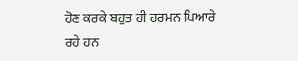ਹੋਣ ਕਰਕੇ ਬਹੁਤ ਹੀ ਹਰਮਨ ਪਿਆਰੇ ਰਹੇ ਹਨ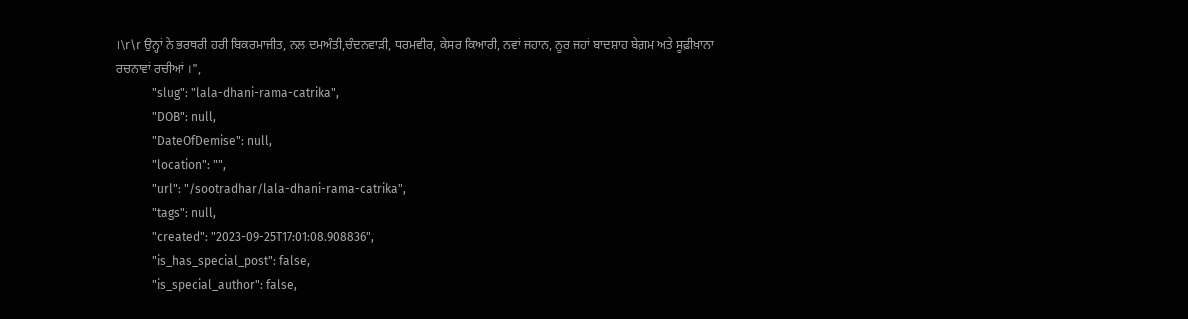।\r\r ਉਨ੍ਹਾਂ ਨੇ ਭਰਥਰੀ ਹਰੀ ਬਿਕਰਮਾਜੀਤ, ਨਲ ਦਮਅੰਤੀ,ਚੰਦਨਵਾੜੀ, ਧਰਮਵੀਰ, ਕੇਸਰ ਕਿਆਰੀ, ਨਵਾਂ ਜਹਾਨ, ਨੂਰ ਜਹਾਂ ਬਾਦਸ਼ਾਹ ਬੇਗ਼ਮ ਅਤੇ ਸੂਫ਼ੀਖ਼ਾਨਾ ਰਚਨਾਵਾਂ ਰਚੀਆਂ ।",
            "slug": "lala-dhani-rama-catrika",
            "DOB": null,
            "DateOfDemise": null,
            "location": "",
            "url": "/sootradhar/lala-dhani-rama-catrika",
            "tags": null,
            "created": "2023-09-25T17:01:08.908836",
            "is_has_special_post": false,
            "is_special_author": false,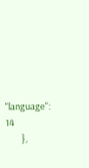"language": 14
        },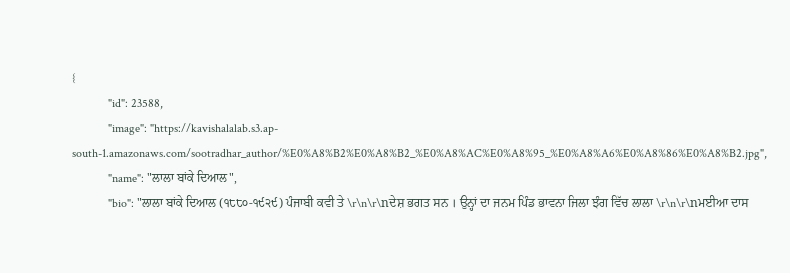{
            "id": 23588,
            "image": "https://kavishalalab.s3.ap-south-1.amazonaws.com/sootradhar_author/%E0%A8%B2%E0%A8%B2_%E0%A8%AC%E0%A8%95_%E0%A8%A6%E0%A8%86%E0%A8%B2.jpg",
            "name": "ਲਾਲਾ ਬਾਂਕੇ ਦਿਆਲ",
            "bio": "ਲਾਲਾ ਬਾਂਕੇ ਦਿਆਲ (੧੮੮੦-੧੯੨੯) ਪੰਜਾਬੀ ਕਵੀ ਤੇ \r\n\r\nਦੇਸ਼ ਭਗਤ ਸਨ । ਉਨ੍ਹਾਂ ਦਾ ਜਨਮ ਪਿੰਡ ਭਾਵਨਾ ਜਿਲਾ ਝੰਗ ਵਿੱਚ ਲਾਲਾ \r\n\r\nਮਈਆ ਦਾਸ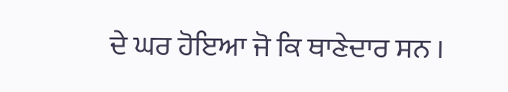ਦੇ ਘਰ ਹੋਇਆ ਜੋ ਕਿ ਥਾਣੇਦਾਰ ਸਨ ।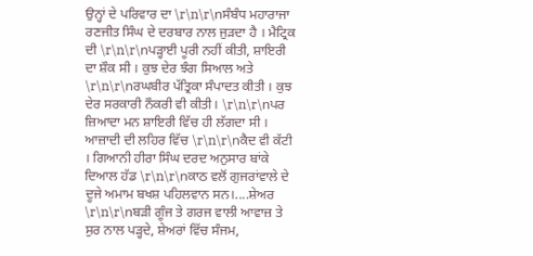ਉਨ੍ਹਾਂ ਦੇ ਪਰਿਵਾਰ ਦਾ \r\n\r\nਸੰਬੰਧ ਮਹਾਰਾਜਾ ਰਣਜੀਤ ਸਿੰਘ ਦੇ ਦਰਬਾਰ ਨਾਲ ਜੁੜਦਾ ਹੈ । ਮੈਟ੍ਰਿਕ ਦੀ \r\n\r\nਪੜ੍ਹਾਈ ਪੂਰੀ ਨਹੀਂ ਕੀਤੀ, ਸ਼ਾਇਰੀ ਦਾ ਸ਼ੌਕ ਸੀ । ਕੁਝ ਦੇਰ ਝੰਗ ਸਿਆਲ ਅਤੇ \r\n\r\nਰਘਬੀਰ ਪੱਤ੍ਰਿਕਾ ਸੰਪਾਦਤ ਕੀਤੀ । ਕੁਝ ਦੇਰ ਸਰਕਾਰੀ ਨੌਕਰੀ ਵੀ ਕੀਤੀ। \r\n\r\nਪਰ ਜ਼ਿਆਦਾ ਮਨ ਸ਼ਾਇਰੀ ਵਿੱਚ ਹੀ ਲੱਗਦਾ ਸੀ । ਆਜ਼ਾਦੀ ਦੀ ਲਹਿਰ ਵਿੱਚ \r\n\r\nਕੈਦ ਵੀ ਕੱਟੀ । ਗਿਆਨੀ ਹੀਰਾ ਸਿੰਘ ਦਰਦ ਅਨੁਸਾਰ ਬਾਂਕੇ ਦਿਆਲ ਹੱਡ \r\n\r\nਕਾਠ ਵਲੋਂ ਗੁਜਰਾਂਵਾਲੇ ਦੇ ਦੂਜੇ ਅਮਾਮ ਬਖਸ਼ ਪਹਿਲਵਾਨ ਸਨ।....ਸ਼ੇਅਰ \r\n\r\nਬੜੀ ਗੂੰਜ ਤੇ ਗਰਜ ਵਾਲੀ ਆਵਾਜ਼ ਤੇ ਸੁਰ ਨਾਲ ਪੜ੍ਹਦੇ, ਸ਼ੇਅਰਾਂ ਵਿੱਚ ਸੰਜਮ,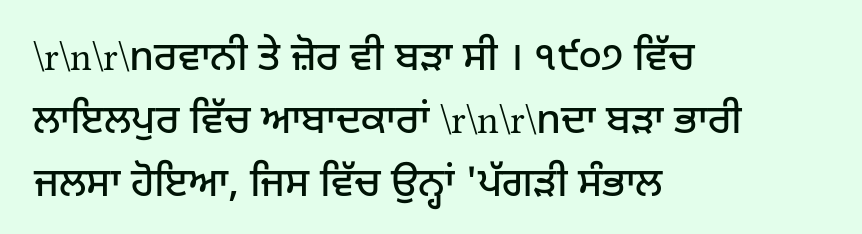\r\n\r\nਰਵਾਨੀ ਤੇ ਜ਼ੋਰ ਵੀ ਬੜਾ ਸੀ । ੧੯੦੭ ਵਿੱਚ ਲਾਇਲਪੁਰ ਵਿੱਚ ਆਬਾਦਕਾਰਾਂ \r\n\r\nਦਾ ਬੜਾ ਭਾਰੀ ਜਲਸਾ ਹੋਇਆ, ਜਿਸ ਵਿੱਚ ਉਨ੍ਹਾਂ 'ਪੱਗੜੀ ਸੰਭਾਲ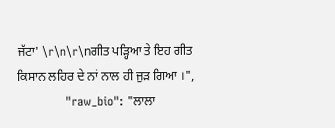ਜੱਟਾ' \r\n\r\nਗੀਤ ਪੜ੍ਹਿਆ ਤੇ ਇਹ ਗੀਤ ਕਿਸਾਨ ਲਹਿਰ ਦੇ ਨਾਂ ਨਾਲ ਹੀ ਜੁੜ ਗਿਆ ।",
            "raw_bio": "ਲਾਲਾ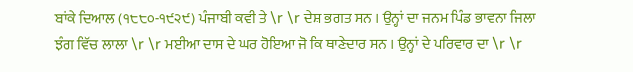ਬਾਂਕੇ ਦਿਆਲ (੧੮੮੦-੧੯੨੯) ਪੰਜਾਬੀ ਕਵੀ ਤੇ \r \r ਦੇਸ਼ ਭਗਤ ਸਨ । ਉਨ੍ਹਾਂ ਦਾ ਜਨਮ ਪਿੰਡ ਭਾਵਨਾ ਜਿਲਾ ਝੰਗ ਵਿੱਚ ਲਾਲਾ \r \r ਮਈਆ ਦਾਸ ਦੇ ਘਰ ਹੋਇਆ ਜੋ ਕਿ ਥਾਣੇਦਾਰ ਸਨ । ਉਨ੍ਹਾਂ ਦੇ ਪਰਿਵਾਰ ਦਾ \r \r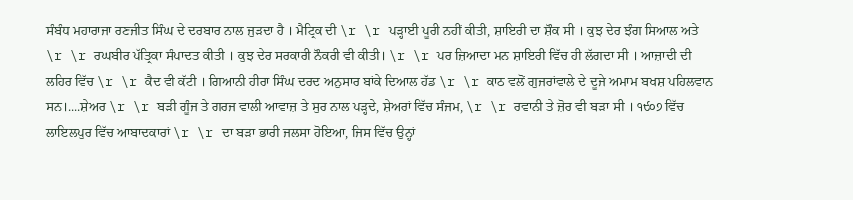ਸੰਬੰਧ ਮਹਾਰਾਜਾ ਰਣਜੀਤ ਸਿੰਘ ਦੇ ਦਰਬਾਰ ਨਾਲ ਜੁੜਦਾ ਹੈ । ਮੈਟ੍ਰਿਕ ਦੀ \r \r ਪੜ੍ਹਾਈ ਪੂਰੀ ਨਹੀਂ ਕੀਤੀ, ਸ਼ਾਇਰੀ ਦਾ ਸ਼ੌਕ ਸੀ । ਕੁਝ ਦੇਰ ਝੰਗ ਸਿਆਲ ਅਤੇ \r \r ਰਘਬੀਰ ਪੱਤ੍ਰਿਕਾ ਸੰਪਾਦਤ ਕੀਤੀ । ਕੁਝ ਦੇਰ ਸਰਕਾਰੀ ਨੌਕਰੀ ਵੀ ਕੀਤੀ। \r \r ਪਰ ਜ਼ਿਆਦਾ ਮਨ ਸ਼ਾਇਰੀ ਵਿੱਚ ਹੀ ਲੱਗਦਾ ਸੀ । ਆਜ਼ਾਦੀ ਦੀ ਲਹਿਰ ਵਿੱਚ \r \r ਕੈਦ ਵੀ ਕੱਟੀ । ਗਿਆਨੀ ਹੀਰਾ ਸਿੰਘ ਦਰਦ ਅਨੁਸਾਰ ਬਾਂਕੇ ਦਿਆਲ ਹੱਡ \r \r ਕਾਠ ਵਲੋਂ ਗੁਜਰਾਂਵਾਲੇ ਦੇ ਦੂਜੇ ਅਮਾਮ ਬਖਸ਼ ਪਹਿਲਵਾਨ ਸਨ।....ਸ਼ੇਅਰ \r \r ਬੜੀ ਗੂੰਜ ਤੇ ਗਰਜ ਵਾਲੀ ਆਵਾਜ਼ ਤੇ ਸੁਰ ਨਾਲ ਪੜ੍ਹਦੇ, ਸ਼ੇਅਰਾਂ ਵਿੱਚ ਸੰਜਮ, \r \r ਰਵਾਨੀ ਤੇ ਜ਼ੋਰ ਵੀ ਬੜਾ ਸੀ । ੧੯੦੭ ਵਿੱਚ ਲਾਇਲਪੁਰ ਵਿੱਚ ਆਬਾਦਕਾਰਾਂ \r \r ਦਾ ਬੜਾ ਭਾਰੀ ਜਲਸਾ ਹੋਇਆ, ਜਿਸ ਵਿੱਚ ਉਨ੍ਹਾਂ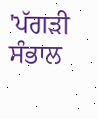'ਪੱਗੜੀ ਸੰਭਾਲ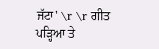ਜੱਟਾ' \r \r ਗੀਤ ਪੜ੍ਹਿਆ ਤੇ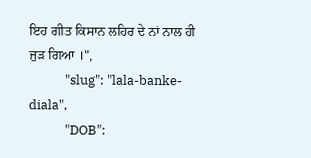ਇਹ ਗੀਤ ਕਿਸਾਨ ਲਹਿਰ ਦੇ ਨਾਂ ਨਾਲ ਹੀ ਜੁੜ ਗਿਆ ।",
            "slug": "lala-banke-diala",
            "DOB":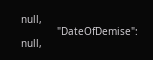null,
            "DateOfDemise": null,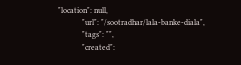"location": null,
            "url": "/sootradhar/lala-banke-diala",
            "tags": "",
            "created":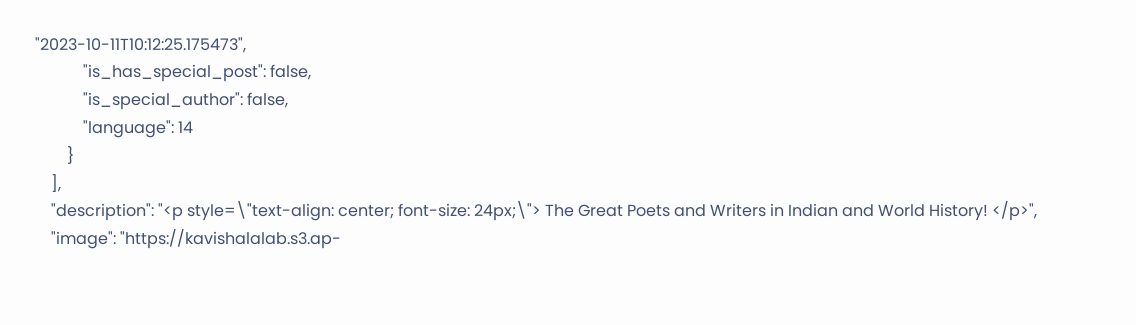"2023-10-11T10:12:25.175473",
            "is_has_special_post": false,
            "is_special_author": false,
            "language": 14
        }
    ],
    "description": "<p style=\"text-align: center; font-size: 24px;\"> The Great Poets and Writers in Indian and World History! </p>",
    "image": "https://kavishalalab.s3.ap-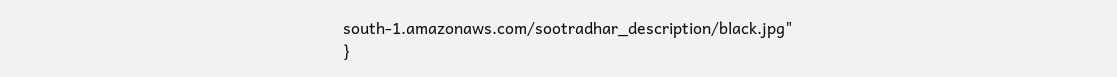south-1.amazonaws.com/sootradhar_description/black.jpg"
}